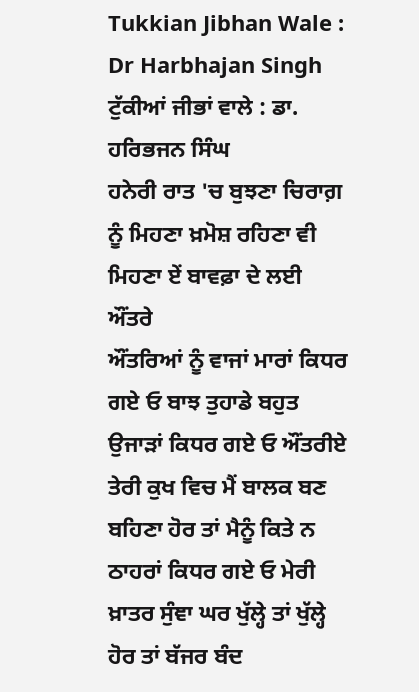Tukkian Jibhan Wale : Dr Harbhajan Singh
ਟੁੱਕੀਆਂ ਜੀਭਾਂ ਵਾਲੇ : ਡਾ. ਹਰਿਭਜਨ ਸਿੰਘ
ਹਨੇਰੀ ਰਾਤ 'ਚ ਬੁਝਣਾ ਚਿਰਾਗ਼ ਨੂੰ ਮਿਹਣਾ ਖ਼ਮੋਸ਼ ਰਹਿਣਾ ਵੀ ਮਿਹਣਾ ਏਂ ਬਾਵਫ਼ਾ ਦੇ ਲਈ
ਔਂਤਰੇ
ਔਂਤਰਿਆਂ ਨੂੰ ਵਾਜਾਂ ਮਾਰਾਂ ਕਿਧਰ ਗਏ ਓ ਬਾਝ ਤੁਹਾਡੇ ਬਹੁਤ ਉਜਾੜਾਂ ਕਿਧਰ ਗਏ ਓ ਔਂਤਰੀਏ ਤੇਰੀ ਕੁਖ ਵਿਚ ਮੈਂ ਬਾਲਕ ਬਣ ਬਹਿਣਾ ਹੋਰ ਤਾਂ ਮੈਨੂੰ ਕਿਤੇ ਨ ਠਾਹਰਾਂ ਕਿਧਰ ਗਏ ਓ ਮੇਰੀ ਖ਼ਾਤਰ ਸੁੰਞਾ ਘਰ ਖੁੱਲ੍ਹੇ ਤਾਂ ਖੁੱਲ੍ਹੇ ਹੋਰ ਤਾਂ ਬੱਜਰ ਬੰਦ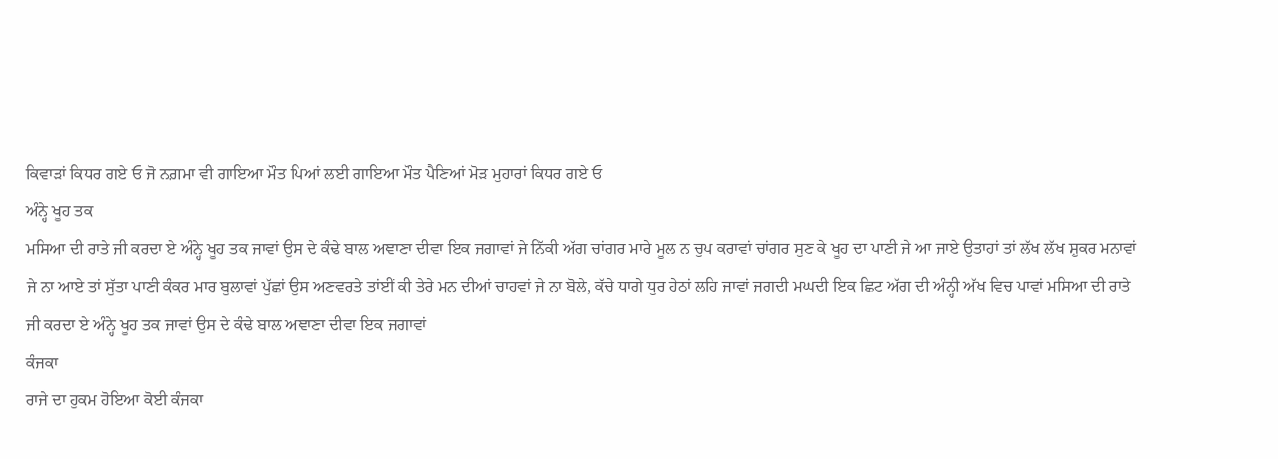ਕਿਵਾੜਾਂ ਕਿਧਰ ਗਏ ਓ ਜੋ ਨਗ਼ਮਾ ਵੀ ਗਾਇਆ ਮੌਤ ਪਿਆਂ ਲਈ ਗਾਇਆ ਮੌਤ ਪੈਣਿਆਂ ਮੋੜ ਮੁਹਾਰਾਂ ਕਿਧਰ ਗਏ ਓ
ਅੰਨ੍ਹੇ ਖੂਹ ਤਕ
ਮਸਿਆ ਦੀ ਰਾਤੇ ਜੀ ਕਰਦਾ ਏ ਅੰਨ੍ਹੇ ਖੂਹ ਤਕ ਜਾਵਾਂ ਉਸ ਦੇ ਕੰਢੇ ਬਾਲ ਅਞਾਣਾ ਦੀਵਾ ਇਕ ਜਗਾਵਾਂ ਜੇ ਨਿੱਕੀ ਅੱਗ ਚਾਂਗਰ ਮਾਰੇ ਮੂਲ ਨ ਚੁਪ ਕਰਾਵਾਂ ਚਾਂਗਰ ਸੁਣ ਕੇ ਖੂਹ ਦਾ ਪਾਣੀ ਜੇ ਆ ਜਾਏ ਉਤਾਹਾਂ ਤਾਂ ਲੱਖ ਲੱਖ ਸ਼ੁਕਰ ਮਨਾਵਾਂ ਜੇ ਨਾ ਆਏ ਤਾਂ ਸੁੱਤਾ ਪਾਣੀ ਕੰਕਰ ਮਾਰ ਬੁਲਾਵਾਂ ਪੁੱਛਾਂ ਉਸ ਅਣਵਰਤੇ ਤਾਂਈਂ ਕੀ ਤੇਰੇ ਮਨ ਦੀਆਂ ਚਾਹਵਾਂ ਜੇ ਨਾ ਬੋਲੇ, ਕੱਚੇ ਧਾਗੇ ਧੁਰ ਹੇਠਾਂ ਲਹਿ ਜਾਵਾਂ ਜਗਦੀ ਮਘਦੀ ਇਕ ਛਿਟ ਅੱਗ ਦੀ ਅੰਨ੍ਹੀ ਅੱਖ ਵਿਚ ਪਾਵਾਂ ਮਸਿਆ ਦੀ ਰਾਤੇ ਜੀ ਕਰਦਾ ਏ ਅੰਨ੍ਹੇ ਖੂਹ ਤਕ ਜਾਵਾਂ ਉਸ ਦੇ ਕੰਢੇ ਬਾਲ ਅਞਾਣਾ ਦੀਵਾ ਇਕ ਜਗਾਵਾਂ
ਕੰਜਕਾ
ਰਾਜੇ ਦਾ ਹੁਕਮ ਹੋਇਆ ਕੋਈ ਕੰਜਕਾ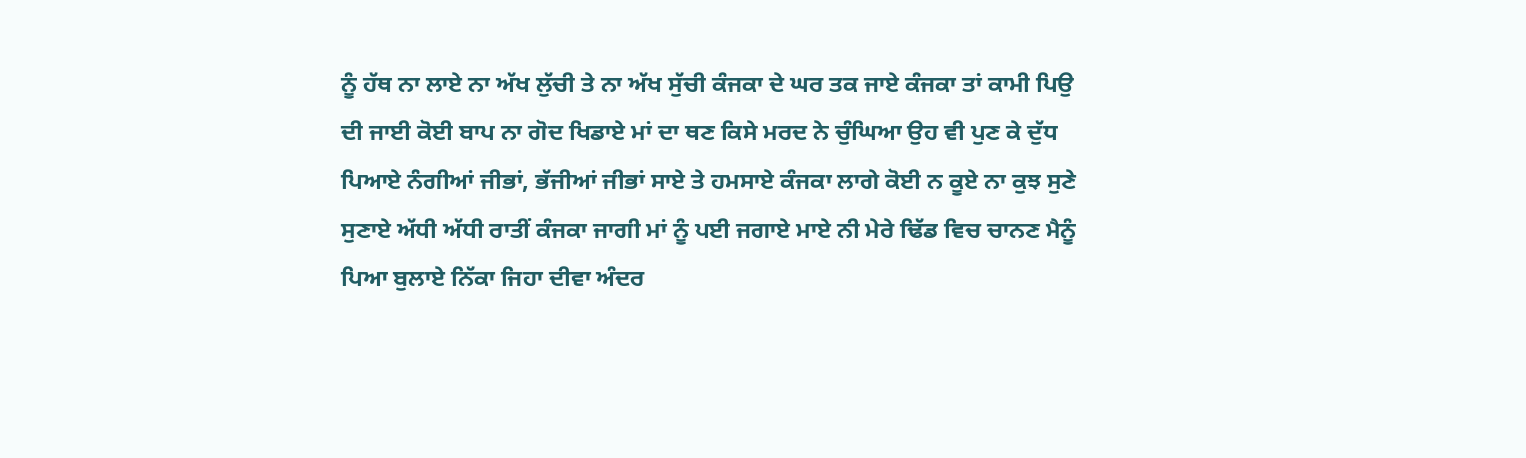ਨੂੰ ਹੱਥ ਨਾ ਲਾਏ ਨਾ ਅੱਖ ਲੁੱਚੀ ਤੇ ਨਾ ਅੱਖ ਸੁੱਚੀ ਕੰਜਕਾ ਦੇ ਘਰ ਤਕ ਜਾਏ ਕੰਜਕਾ ਤਾਂ ਕਾਮੀ ਪਿਉ ਦੀ ਜਾਈ ਕੋਈ ਬਾਪ ਨਾ ਗੋਦ ਖਿਡਾਏ ਮਾਂ ਦਾ ਥਣ ਕਿਸੇ ਮਰਦ ਨੇ ਚੁੰਘਿਆ ਉਹ ਵੀ ਪੁਣ ਕੇ ਦੁੱਧ ਪਿਆਏ ਨੰਗੀਆਂ ਜੀਭਾਂ, ਭੱਜੀਆਂ ਜੀਭਾਂ ਸਾਏ ਤੇ ਹਮਸਾਏ ਕੰਜਕਾ ਲਾਗੇ ਕੋਈ ਨ ਕੂਏ ਨਾ ਕੁਝ ਸੁਣੇ ਸੁਣਾਏ ਅੱਧੀ ਅੱਧੀ ਰਾਤੀਂ ਕੰਜਕਾ ਜਾਗੀ ਮਾਂ ਨੂੰ ਪਈ ਜਗਾਏ ਮਾਏ ਨੀ ਮੇਰੇ ਢਿੱਡ ਵਿਚ ਚਾਨਣ ਮੈਨੂੰ ਪਿਆ ਬੁਲਾਏ ਨਿੱਕਾ ਜਿਹਾ ਦੀਵਾ ਅੰਦਰ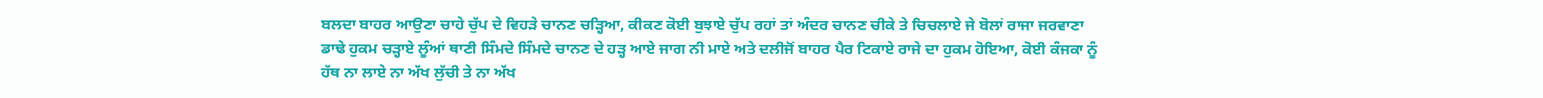ਬਲਦਾ ਬਾਹਰ ਆਉਣਾ ਚਾਹੇ ਚੁੱਪ ਦੇ ਵਿਹੜੇ ਚਾਨਣ ਚੜ੍ਹਿਆ, ਕੀਕਣ ਕੋਈ ਬੁਝਾਏ ਚੁੱਪ ਰਹਾਂ ਤਾਂ ਅੰਦਰ ਚਾਨਣ ਚੀਕੇ ਤੇ ਚਿਚਲਾਏ ਜੇ ਬੋਲਾਂ ਰਾਜਾ ਜਰਵਾਣਾ ਡਾਢੇ ਹੁਕਮ ਚੜ੍ਹਾਏ ਲੂੰਆਂ ਥਾਣੀ ਸਿੰਮਦੇ ਸਿੰਮਦੇ ਚਾਨਣ ਦੇ ਹੜ੍ਹ ਆਏ ਜਾਗ ਨੀ ਮਾਏ ਅਤੇ ਦਲੀਜੋਂ ਬਾਹਰ ਪੈਰ ਟਿਕਾਏ ਰਾਜੇ ਦਾ ਹੁਕਮ ਹੋਇਆ, ਕੋਈ ਕੰਜਕਾ ਨੂੰ ਹੱਥ ਨਾ ਲਾਏ ਨਾ ਅੱਖ ਲੁੱਚੀ ਤੇ ਨਾ ਅੱਖ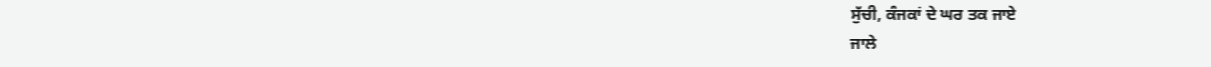ਸੁੱਚੀ, ਕੰਜਕਾਂ ਦੇ ਘਰ ਤਕ ਜਾਏ
ਜਾਲੇ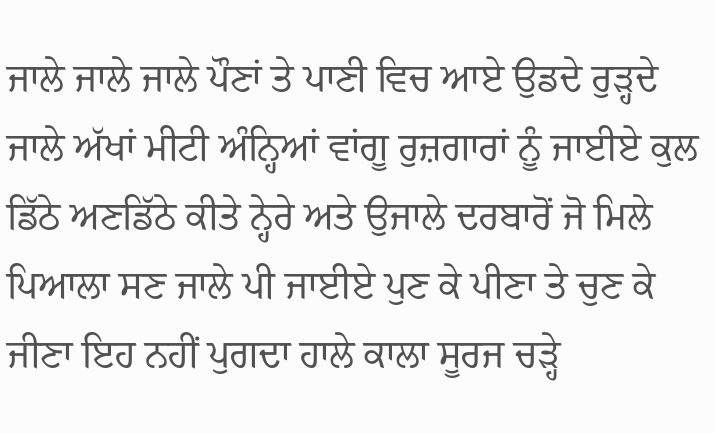ਜਾਲੇ ਜਾਲੇ ਜਾਲੇ ਪੌਣਾਂ ਤੇ ਪਾਣੀ ਵਿਚ ਆਏ ਉਡਦੇ ਰੁੜ੍ਹਦੇ ਜਾਲੇ ਅੱਖਾਂ ਮੀਟੀ ਅੰਨ੍ਹਿਆਂ ਵਾਂਗੂ ਰੁਜ਼ਗਾਰਾਂ ਨੂੰ ਜਾਈਏ ਕੁਲ ਡਿੱਠੇ ਅਣਡਿੱਠੇ ਕੀਤੇ ਨ੍ਹੇਰੇ ਅਤੇ ਉਜਾਲੇ ਦਰਬਾਰੋਂ ਜੋ ਮਿਲੇ ਪਿਆਲਾ ਸਣ ਜਾਲੇ ਪੀ ਜਾਈਏ ਪੁਣ ਕੇ ਪੀਣਾ ਤੇ ਚੁਣ ਕੇ ਜੀਣਾ ਇਹ ਨਹੀਂ ਪੁਗਦਾ ਹਾਲੇ ਕਾਲਾ ਸੂਰਜ ਚੜ੍ਹੇ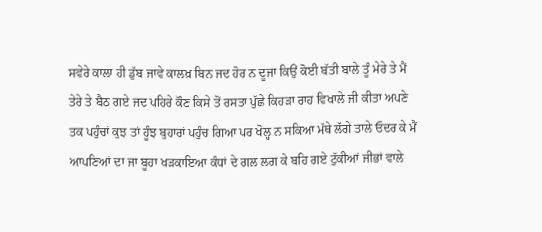ਸਵੇਰੇ ਕਾਲਾ ਹੀ ਡੁੱਬ ਜਾਵੇ ਕਾਲਖ਼ ਬਿਨ ਜਦ ਹੋਰ ਨ ਦੂਜਾ ਕਿਉਂ ਕੋਈ ਬੱਤੀ ਬਾਲੇ ਤੂੰ ਮੇਰੇ ਤੇ ਮੈਂ ਤੇਰੇ ਤੇ ਬੈਠ ਗਏ ਜਦ ਪਹਿਰੇ ਕੌਣ ਕਿਸੇ ਤੋਂ ਰਸਤਾ ਪੁੱਛੇ ਕਿਹੜਾ ਰਾਹ ਵਿਖਾਲੇ ਜੀ ਕੀਤਾ ਅਪਣੇ ਤਕ ਪਹੁੰਚਾਂ ਕੁਝ ਤਾਂ ਹੂੰਝ ਬੁਹਾਰਾਂ ਪਹੁੰਚ ਗਿਆ ਪਰ ਖੋਲ੍ਹ ਨ ਸਕਿਆ ਮੱਥੇ ਲੱਗੇ ਤਾਲੇ ਓਦਰ ਕੇ ਮੈਂ ਆਪਣਿਆਂ ਦਾ ਜਾ ਬੂਹਾ ਖੜਕਾਇਆ ਕੰਧਾਂ ਦੇ ਗਲ ਲਗ ਕੇ ਬਹਿ ਗਏ ਟੁੱਕੀਆਂ ਜੀਭਾਂ ਵਾਲੇ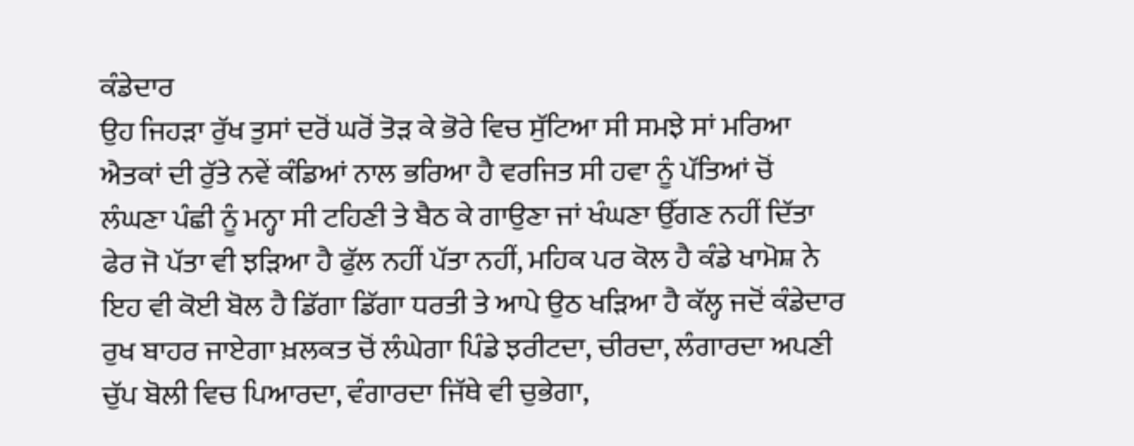ਕੰਡੇਦਾਰ
ਉਹ ਜਿਹੜਾ ਰੁੱਖ ਤੁਸਾਂ ਦਰੋਂ ਘਰੋਂ ਤੋੜ ਕੇ ਭੋਰੇ ਵਿਚ ਸੁੱਟਿਆ ਸੀ ਸਮਝੇ ਸਾਂ ਮਰਿਆ ਐਤਕਾਂ ਦੀ ਰੁੱਤੇ ਨਵੇਂ ਕੰਡਿਆਂ ਨਾਲ ਭਰਿਆ ਹੈ ਵਰਜਿਤ ਸੀ ਹਵਾ ਨੂੰ ਪੱਤਿਆਂ ਚੋਂ ਲੰਘਣਾ ਪੰਛੀ ਨੂੰ ਮਨ੍ਹਾ ਸੀ ਟਹਿਣੀ ਤੇ ਬੈਠ ਕੇ ਗਾਉਣਾ ਜਾਂ ਖੰਘਣਾ ਉੱਗਣ ਨਹੀਂ ਦਿੱਤਾ ਫੇਰ ਜੋ ਪੱਤਾ ਵੀ ਝੜਿਆ ਹੈ ਫੁੱਲ ਨਹੀਂ ਪੱਤਾ ਨਹੀਂ, ਮਹਿਕ ਪਰ ਕੋਲ ਹੈ ਕੰਡੇ ਖਾਮੋਸ਼ ਨੇ ਇਹ ਵੀ ਕੋਈ ਬੋਲ ਹੈ ਡਿੱਗਾ ਡਿੱਗਾ ਧਰਤੀ ਤੇ ਆਪੇ ਉਠ ਖੜਿਆ ਹੈ ਕੱਲ੍ਹ ਜਦੋਂ ਕੰਡੇਦਾਰ ਰੁਖ ਬਾਹਰ ਜਾਏਗਾ ਖ਼ਲਕਤ ਚੋਂ ਲੰਘੇਗਾ ਪਿੰਡੇ ਝਰੀਟਦਾ, ਚੀਰਦਾ, ਲੰਗਾਰਦਾ ਅਪਣੀ ਚੁੱਪ ਬੋਲੀ ਵਿਚ ਪਿਆਰਦਾ, ਵੰਗਾਰਦਾ ਜਿੱਥੇ ਵੀ ਚੁਭੇਗਾ,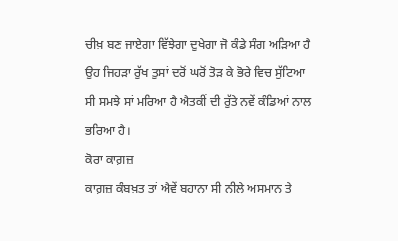ਚੀਖ਼ ਬਣ ਜਾਏਗਾ ਵਿੱਝੇਗਾ ਦੁਖੇਗਾ ਜੋ ਕੰਡੇ ਸੰਗ ਅੜਿਆ ਹੈ ਉਹ ਜਿਹੜਾ ਰੁੱਖ ਤੁਸਾਂ ਦਰੋਂ ਘਰੋਂ ਤੋੜ ਕੇ ਭੋਰੇ ਵਿਚ ਸੁੱਟਿਆ ਸੀ ਸਮਝੇ ਸਾਂ ਮਰਿਆ ਹੈ ਐਤਕੀਂ ਦੀ ਰੁੱਤੇ ਨਵੇਂ ਕੰਡਿਆਂ ਨਾਲ ਭਰਿਆ ਹੈ।
ਕੋਰਾ ਕਾਗ਼ਜ਼
ਕਾਗ਼ਜ਼ ਕੰਬਖ਼ਤ ਤਾਂ ਐਵੇਂ ਬਹਾਨਾ ਸੀ ਨੀਲੇ ਅਸਮਾਨ ਤੇ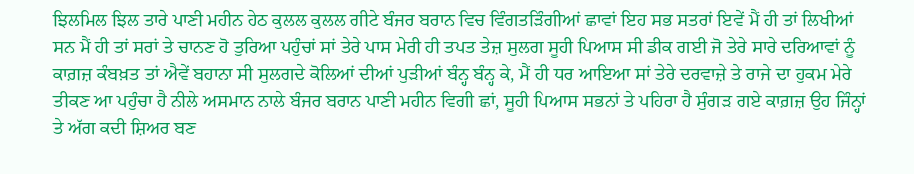ਝਿਲਮਿਲ ਝਿਲ ਤਾਰੇ ਪਾਣੀ ਮਹੀਨ ਹੇਠ ਕੁਲਲ ਕੁਲਲ ਗੀਟੇ ਬੰਜਰ ਬਰਾਨ ਵਿਚ ਵਿੰਗਤੜਿੰਗੀਆਂ ਛਾਵਾਂ ਇਹ ਸਭ ਸਤਰਾਂ ਇਵੇਂ ਮੈਂ ਹੀ ਤਾਂ ਲਿਖੀਆਂ ਸਨ ਮੈਂ ਹੀ ਤਾਂ ਸਰਾਂ ਤੇ ਚਾਨਣ ਹੋ ਤੁਰਿਆ ਪਹੁੰਚਾਂ ਸਾਂ ਤੇਰੇ ਪਾਸ ਮੇਰੀ ਹੀ ਤਪਤ ਤੇਜ਼ ਸੁਲਗ ਸੂਹੀ ਪਿਆਸ ਸੀ ਡੀਕ ਗਈ ਜੋ ਤੇਰੇ ਸਾਰੇ ਦਰਿਆਵਾਂ ਨੂੰ ਕਾਗ਼ਜ਼ ਕੰਬਖ਼ਤ ਤਾਂ ਐਵੇਂ ਬਹਾਨਾ ਸੀ ਸੁਲਗਦੇ ਕੋਲਿਆਂ ਦੀਆਂ ਪੁੜੀਆਂ ਬੰਨ੍ਹ ਬੰਨ੍ਹ ਕੇ, ਮੈਂ ਹੀ ਧਰ ਆਇਆ ਸਾਂ ਤੇਰੇ ਦਰਵਾਜ਼ੇ ਤੇ ਰਾਜੇ ਦਾ ਹੁਕਮ ਮੇਰੇ ਤੀਕਣ ਆ ਪਹੁੰਚਾ ਹੈ ਨੀਲੇ ਅਸਮਾਨ ਨਾਲੇ ਬੰਜਰ ਬਰਾਨ ਪਾਣੀ ਮਹੀਨ ਵਿਗੀ ਛਾਂ, ਸੂਹੀ ਪਿਆਸ ਸਭਨਾਂ ਤੇ ਪਹਿਰਾ ਹੈ ਸੁੰਗੜ ਗਏ ਕਾਗ਼ਜ਼ ਉਹ ਜਿੰਨ੍ਹਾਂ ਤੇ ਅੱਗ ਕਦੀ ਸ਼ਿਅਰ ਬਣ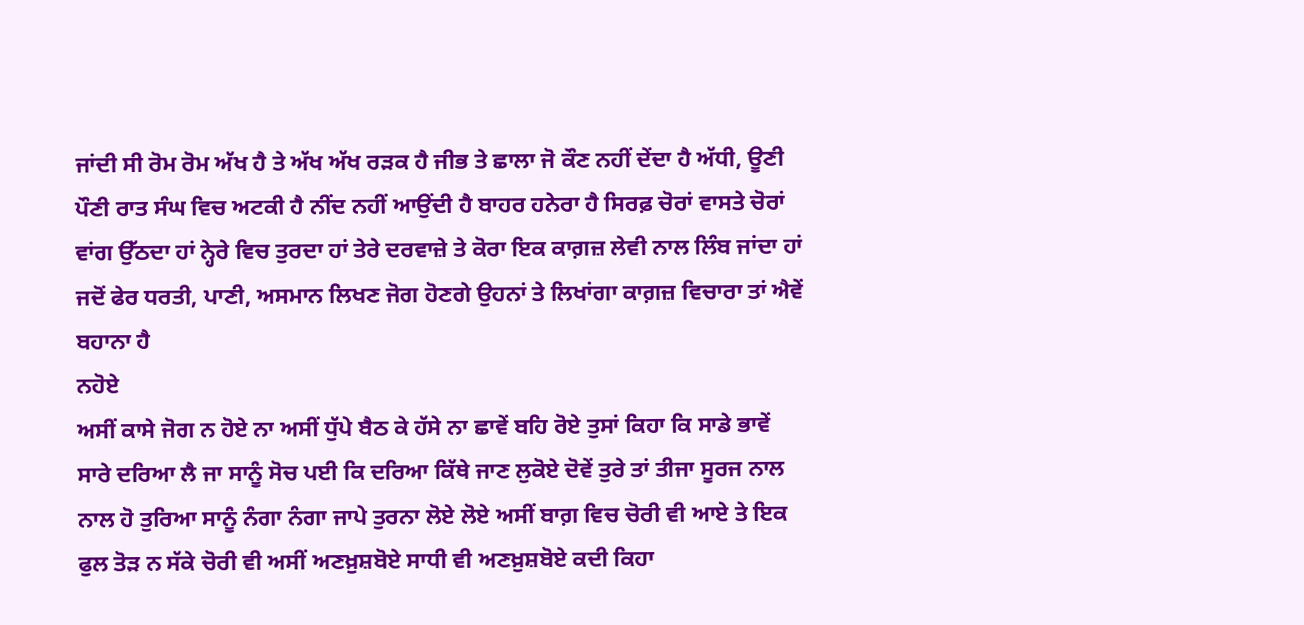ਜਾਂਦੀ ਸੀ ਰੋਮ ਰੋਮ ਅੱਖ ਹੈ ਤੇ ਅੱਖ ਅੱਖ ਰੜਕ ਹੈ ਜੀਭ ਤੇ ਛਾਲਾ ਜੋ ਕੌਣ ਨਹੀਂ ਦੇਂਦਾ ਹੈ ਅੱਧੀ, ਊਣੀ ਪੌਣੀ ਰਾਤ ਸੰਘ ਵਿਚ ਅਟਕੀ ਹੈ ਨੀਂਦ ਨਹੀਂ ਆਉਂਦੀ ਹੈ ਬਾਹਰ ਹਨੇਰਾ ਹੈ ਸਿਰਫ਼ ਚੋਰਾਂ ਵਾਸਤੇ ਚੋਰਾਂ ਵਾਂਗ ਉੱਠਦਾ ਹਾਂ ਨ੍ਹੇਰੇ ਵਿਚ ਤੁਰਦਾ ਹਾਂ ਤੇਰੇ ਦਰਵਾਜ਼ੇ ਤੇ ਕੋਰਾ ਇਕ ਕਾਗ਼ਜ਼ ਲੇਵੀ ਨਾਲ ਲਿੰਬ ਜਾਂਦਾ ਹਾਂ ਜਦੋਂ ਫੇਰ ਧਰਤੀ, ਪਾਣੀ, ਅਸਮਾਨ ਲਿਖਣ ਜੋਗ ਹੋਣਗੇ ਉਹਨਾਂ ਤੇ ਲਿਖਾਂਗਾ ਕਾਗ਼ਜ਼ ਵਿਚਾਰਾ ਤਾਂ ਐਵੇਂ ਬਹਾਨਾ ਹੈ
ਨਹੋਏ
ਅਸੀਂ ਕਾਸੇ ਜੋਗ ਨ ਹੋਏ ਨਾ ਅਸੀਂ ਧੁੱਪੇ ਬੈਠ ਕੇ ਹੱਸੇ ਨਾ ਛਾਵੇਂ ਬਹਿ ਰੋਏ ਤੁਸਾਂ ਕਿਹਾ ਕਿ ਸਾਡੇ ਭਾਵੇਂ ਸਾਰੇ ਦਰਿਆ ਲੈ ਜਾ ਸਾਨੂੰ ਸੋਚ ਪਈ ਕਿ ਦਰਿਆ ਕਿੱਥੇ ਜਾਣ ਲੁਕੋਏ ਦੋਵੇਂ ਤੁਰੇ ਤਾਂ ਤੀਜਾ ਸੂਰਜ ਨਾਲ ਨਾਲ ਹੋ ਤੁਰਿਆ ਸਾਨੂੰ ਨੰਗਾ ਨੰਗਾ ਜਾਪੇ ਤੁਰਨਾ ਲੋਏ ਲੋਏ ਅਸੀਂ ਬਾਗ਼ ਵਿਚ ਚੋਰੀ ਵੀ ਆਏ ਤੇ ਇਕ ਫੁਲ ਤੋੜ ਨ ਸੱਕੇ ਚੋਰੀ ਵੀ ਅਸੀਂ ਅਣਖ਼ੁਸ਼ਬੋਏ ਸਾਧੀ ਵੀ ਅਣਖ਼ੁਸ਼ਬੋਏ ਕਦੀ ਕਿਹਾ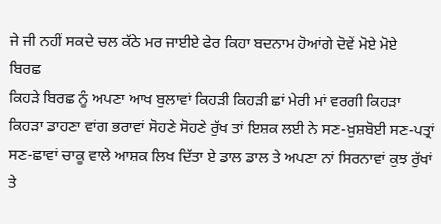ਜੇ ਜੀ ਨਹੀਂ ਸਕਦੇ ਚਲ ਕੱਠੇ ਮਰ ਜਾਈਏ ਫੇਰ ਕਿਹਾ ਬਦਨਾਮ ਹੋਆਂਗੇ ਦੋਵੇਂ ਮੋਏ ਮੋਏ
ਬਿਰਛ
ਕਿਹੜੇ ਬਿਰਛ ਨੂੰ ਅਪਣਾ ਆਖ ਬੁਲਾਵਾਂ ਕਿਹੜੀ ਕਿਹੜੀ ਛਾਂ ਮੇਰੀ ਮਾਂ ਵਰਗੀ ਕਿਹੜਾ ਕਿਹੜਾ ਡਾਹਣਾ ਵਾਂਗ ਭਰਾਵਾਂ ਸੋਹਣੇ ਸੋਹਣੇ ਰੁੱਖ ਤਾਂ ਇਸ਼ਕ ਲਈ ਨੇ ਸਣ-ਖ਼ੁਸ਼ਬੋਈ ਸਣ-ਪਤ੍ਰਾਂ ਸਣ-ਛਾਵਾਂ ਚਾਕੂ ਵਾਲੇ ਆਸ਼ਕ ਲਿਖ ਦਿੱਤਾ ਏ ਡਾਲ ਡਾਲ ਤੇ ਅਪਣਾ ਨਾਂ ਸਿਰਨਾਵਾਂ ਕੁਝ ਰੁੱਖਾਂ ਤੇ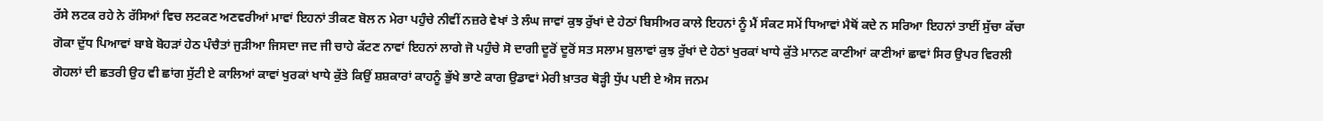ਰੱਸੇ ਲਟਕ ਰਹੇ ਨੇ ਰੱਸਿਆਂ ਵਿਚ ਲਟਕਣ ਅਣਵਰੀਆਂ ਮਾਵਾਂ ਇਹਨਾਂ ਤੀਕਣ ਬੋਲ ਨ ਮੇਰਾ ਪਹੁੰਚੇ ਨੀਵੀਂ ਨਜ਼ਰੇ ਵੇਖਾਂ ਤੇ ਲੰਘ ਜਾਵਾਂ ਕੁਝ ਰੁੱਖਾਂ ਦੇ ਹੇਠਾਂ ਬਿਸੀਅਰ ਕਾਲੇ ਇਹਨਾਂ ਨੂੰ ਮੈਂ ਸੰਕਟ ਸਮੇਂ ਧਿਆਵਾਂ ਮੈਥੋਂ ਕਦੇ ਨ ਸਰਿਆ ਇਹਨਾਂ ਤਾਈਂ ਸੁੱਚਾ ਕੱਚਾ ਗੋਕਾ ਦੁੱਧ ਪਿਆਵਾਂ ਬਾਬੇ ਬੋਹੜਾਂ ਹੇਠ ਪੰਚੈਤਾਂ ਜੁੜੀਆ ਜਿਸਦਾ ਜਦ ਜੀ ਚਾਹੇ ਕੱਟਣ ਨਾਵਾਂ ਇਹਨਾਂ ਲਾਗੇ ਜੋ ਪਹੁੰਚੇ ਸੋ ਦਾਗੀ ਦੂਰੋਂ ਦੂਰੋਂ ਸਤ ਸਲਾਮ ਬੁਲਾਵਾਂ ਕੁਝ ਰੁੱਖਾਂ ਦੇ ਹੇਠਾਂ ਖੁਰਕਾਂ ਖਾਧੇ ਕੁੱਤੇ ਮਾਨਣ ਕਾਣੀਆਂ ਕਾਣੀਆਂ ਛਾਵਾਂ ਸਿਰ ਉਪਰ ਵਿਰਲੀ ਗੋਹਲਾਂ ਦੀ ਛਤਰੀ ਉਹ ਵੀ ਛਾਂਗ ਸੁੱਟੀ ਏ ਕਾਲਿਆਂ ਕਾਵਾਂ ਖੁਰਕਾਂ ਖਾਧੇ ਕੁੱਤੇ ਕਿਉਂ ਸ਼ਸ਼ਕਾਰਾਂ ਕਾਹਨੂੰ ਭੁੱਖੇ ਭਾਣੇ ਕਾਗ ਉਡਾਵਾਂ ਮੇਰੀ ਖ਼ਾਤਰ ਥੋੜ੍ਹੀ ਧੁੱਪ ਪਈ ਏ ਐਸ ਜਨਮ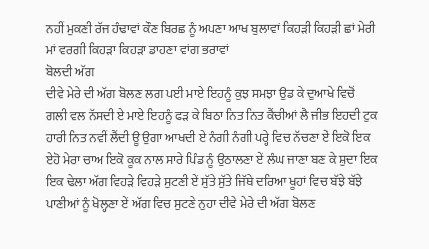ਨਹੀਂ ਮੁਕਣੀ ਰੱਜ ਹੰਢਾਵਾਂ ਕੌਣ ਬਿਰਛ ਨੂੰ ਅਪਣਾ ਆਖ ਬੁਲਾਵਾਂ ਕਿਹੜੀ ਕਿਹੜੀ ਛਾਂ ਮੇਰੀ ਮਾਂ ਵਰਗੀ ਕਿਹੜਾ ਕਿਹੜਾ ਡਾਹਣਾ ਵਾਂਗ ਭਰਾਵਾਂ
ਬੋਲਦੀ ਅੱਗ
ਦੀਵੇ ਮੇਰੇ ਦੀ ਅੱਗ ਬੋਲਣ ਲਗ ਪਈ ਮਾਏ ਇਹਨੂੰ ਕੁਝ ਸਮਝਾ ਉਡ ਕੇ ਦੁਆਖੇ ਵਿਚੋਂ ਗਲੀ ਵਲ ਨੱਸਦੀ ਏ ਮਾਏ ਇਹਨੂੰ ਫੜ ਕੇ ਬਿਠਾ ਨਿਤ ਨਿਤ ਕੈਂਚੀਆਂ ਲੈ ਜੀਭ ਇਹਦੀ ਟੁਕ ਹਾਰੀ ਨਿਤ ਨਵੀਂ ਲੈਂਦੀ ਊ ਉਗਾ ਆਖਦੀ ਏ ਨੰਗੀ ਨੰਗੀ ਪਰ੍ਹੇ ਵਿਚ ਨੱਚਣਾ ਏਂ ਇਕੋ ਇਕ ਏਹੋ ਮੇਰਾ ਚਾਅ ਇਕੋ ਕੂਕ ਨਾਲ ਸਾਰੇ ਪਿੰਡ ਨੂੰ ਉਠਾਲਣਾ ਏਂ ਲੰਘ ਜਾਣਾ ਬਣ ਕੇ ਸ਼ੁਦਾ ਇਕ ਇਕ ਢੇਲਾ ਅੱਗ ਵਿਹੜੇ ਵਿਹੜੇ ਸੁਟਣੀ ਏਂ ਸੁੱਤੇ ਸੁੱਤੇ ਜਿੱਥੇ ਦਰਿਆ ਖੂਹਾਂ ਵਿਚ ਬੱਝੇ ਬੱਝੇ ਪਾਣੀਆਂ ਨੂੰ ਖੋਲ੍ਹਣਾ ਏਂ ਅੱਗ ਵਿਚ ਸੁਟਣੇ ਨੁਹਾ ਦੀਵੇ ਮੇਰੇ ਦੀ ਅੱਗ ਬੋਲਣ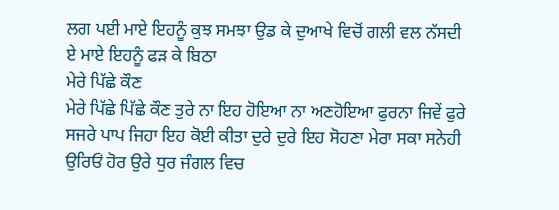ਲਗ ਪਈ ਮਾਏ ਇਹਨੂੰ ਕੁਝ ਸਮਝਾ ਉਡ ਕੇ ਦੁਆਖੇ ਵਿਚੋਂ ਗਲੀ ਵਲ ਨੱਸਦੀ ਏ ਮਾਏ ਇਹਨੂੰ ਫੜ ਕੇ ਬਿਠਾ
ਮੇਰੇ ਪਿੱਛੇ ਕੌਣ
ਮੇਰੇ ਪਿੱਛੇ ਪਿੱਛੇ ਕੌਣ ਤੁਰੇ ਨਾ ਇਹ ਹੋਇਆ ਨਾ ਅਣਹੋਇਆ ਫੁਰਨਾ ਜਿਵੇਂ ਫੁਰੇ ਸਜਰੇ ਪਾਪ ਜਿਹਾ ਇਹ ਕੋਈ ਕੀਤਾ ਦੁਰੇ ਦੁਰੇ ਇਹ ਸੋਹਣਾ ਮੇਰਾ ਸਕਾ ਸਨੇਹੀ ਉਰਿਓਂ ਹੋਰ ਉਰੇ ਧੁਰ ਜੰਗਲ ਵਿਚ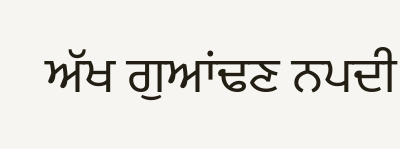ਅੱਖ ਗੁਆਂਢਣ ਨਪਦੀ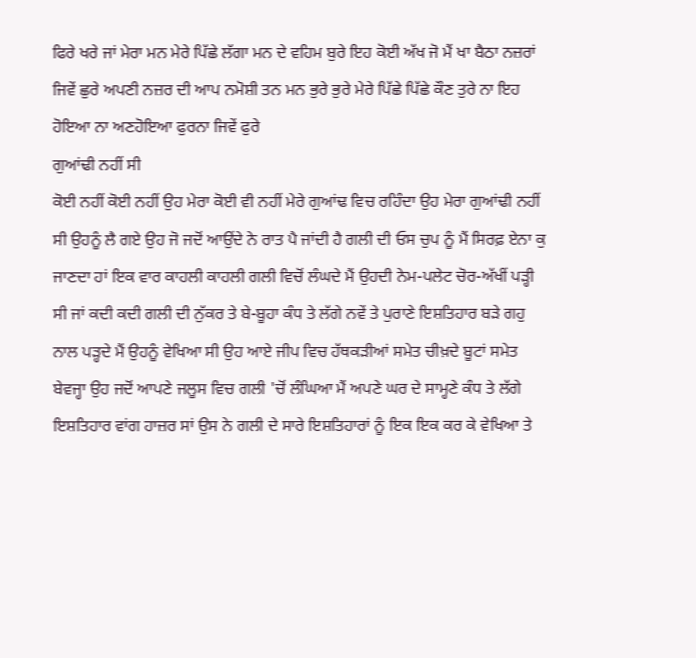ਫਿਰੇ ਖਰੇ ਜਾਂ ਮੇਰਾ ਮਨ ਮੇਰੇ ਪਿੱਛੇ ਲੱਗਾ ਮਨ ਦੇ ਵਹਿਮ ਬੁਰੇ ਇਹ ਕੋਈ ਅੱਖ ਜੋ ਮੈਂ ਖਾ ਬੈਠਾ ਨਜ਼ਰਾਂ ਜਿਵੇਂ ਛੁਰੇ ਅਪਣੀ ਨਜ਼ਰ ਦੀ ਆਪ ਨਮੋਸ਼ੀ ਤਨ ਮਨ ਭੁਰੇ ਭੁਰੇ ਮੇਰੇ ਪਿੱਛੇ ਪਿੱਛੇ ਕੌਣ ਤੁਰੇ ਨਾ ਇਹ ਹੋਇਆ ਨਾ ਅਣਹੋਇਆ ਫੁਰਨਾ ਜਿਵੇਂ ਫੁਰੇ
ਗੁਆਂਢੀ ਨਹੀਂ ਸੀ
ਕੋਈ ਨਹੀਂ ਕੋਈ ਨਹੀਂ ਉਹ ਮੇਰਾ ਕੋਈ ਵੀ ਨਹੀਂ ਮੇਰੇ ਗੁਆਂਢ ਵਿਚ ਰਹਿੰਦਾ ਉਹ ਮੇਰਾ ਗੁਆਂਢੀ ਨਹੀਂ ਸੀ ਉਹਨੂੰ ਲੈ ਗਏ ਉਹ ਜੋ ਜਦੋਂ ਆਉਂਦੇ ਨੇ ਰਾਤ ਪੈ ਜਾਂਦੀ ਹੈ ਗਲੀ ਦੀ ਓਸ ਚੁਪ ਨੂੰ ਮੈਂ ਸਿਰਫ਼ ਏਨਾ ਕੁ ਜਾਣਦਾ ਹਾਂ ਇਕ ਵਾਰ ਕਾਹਲੀ ਕਾਹਲੀ ਗਲੀ ਵਿਚੋਂ ਲੰਘਦੇ ਮੈਂ ਉਹਦੀ ਨੇਮ-ਪਲੇਟ ਚੋਰ-ਅੱਖੀਂ ਪੜ੍ਹੀ ਸੀ ਜਾਂ ਕਦੀ ਕਦੀ ਗਲੀ ਦੀ ਨੁੱਕਰ ਤੇ ਬੇ-ਬੂਹਾ ਕੰਧ ਤੇ ਲੱਗੇ ਨਵੇਂ ਤੇ ਪੁਰਾਣੇ ਇਸ਼ਤਿਹਾਰ ਬੜੇ ਗਹੁ ਨਾਲ ਪੜ੍ਹਦੇ ਮੈਂ ਉਹਨੂੰ ਵੇਖਿਆ ਸੀ ਉਹ ਆਏ ਜੀਪ ਵਿਚ ਹੱਥਕੜੀਆਂ ਸਮੇਤ ਚੀਖ਼ਦੇ ਬੂਟਾਂ ਸਮੇਤ ਬੇਵਜ੍ਹਾ ਉਹ ਜਦੋਂ ਆਪਣੇ ਜਲੂਸ ਵਿਚ ਗਲੀ 'ਚੋਂ ਲੰਘਿਆ ਮੈਂ ਅਪਣੇ ਘਰ ਦੇ ਸਾਮ੍ਹਣੇ ਕੰਧ ਤੇ ਲੱਗੇ ਇਸ਼ਤਿਹਾਰ ਵਾਂਗ ਹਾਜ਼ਰ ਸਾਂ ਉਸ ਨੇ ਗਲੀ ਦੇ ਸਾਰੇ ਇਸ਼ਤਿਹਾਰਾਂ ਨੂੰ ਇਕ ਇਕ ਕਰ ਕੇ ਵੇਖਿਆ ਤੇ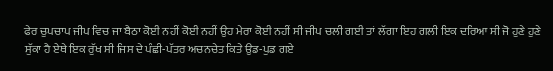ਫੇਰ ਚੁਪਚਾਪ ਜੀਪ ਵਿਚ ਜਾ ਬੈਠਾ ਕੋਈ ਨਹੀਂ ਕੋਈ ਨਹੀਂ ਉਹ ਮੇਰਾ ਕੋਈ ਨਹੀਂ ਸੀ ਜੀਪ ਚਲੀ ਗਈ ਤਾਂ ਲੱਗਾ ਇਹ ਗਲੀ ਇਕ ਦਰਿਆ ਸੀ ਜੋ ਹੁਣੇ ਹੁਣੇ ਸੁੱਕਾ ਹੈ ਏਥੇ ਇਕ ਰੁੱਖ ਸੀ ਜਿਸ ਦੇ ਪੰਛੀ-ਪੱਤਰ ਅਚਨਚੇਤ ਕਿਤੇ ਉਡ-ਪੁਡ ਗਏ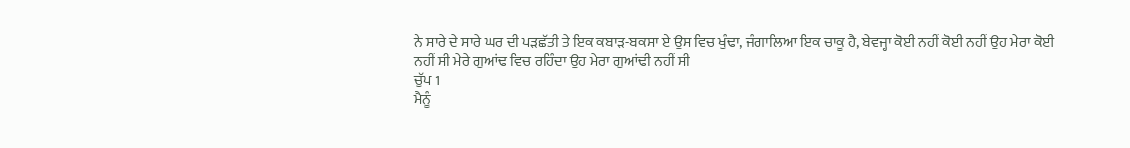ਨੇ ਸਾਰੇ ਦੇ ਸਾਰੇ ਘਰ ਦੀ ਪੜਛੱਤੀ ਤੇ ਇਕ ਕਬਾੜ-ਬਕਸਾ ਏ ਉਸ ਵਿਚ ਖੁੰਢਾ, ਜੰਗਾਲਿਆ ਇਕ ਚਾਕੂ ਹੈ, ਬੇਵਜ੍ਹਾ ਕੋਈ ਨਹੀਂ ਕੋਈ ਨਹੀਂ ਉਹ ਮੇਰਾ ਕੋਈ ਨਹੀਂ ਸੀ ਮੇਰੇ ਗੁਆਂਢ ਵਿਚ ਰਹਿੰਦਾ ਉਹ ਮੇਰਾ ਗੁਆਂਢੀ ਨਹੀਂ ਸੀ
ਚੁੱਪ 1
ਮੈਨੂੰ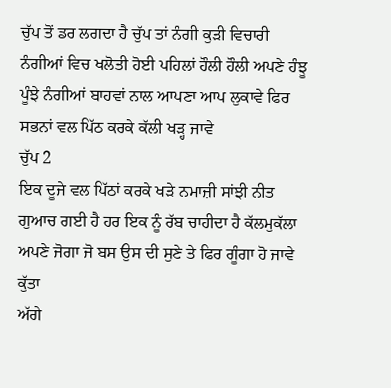ਚੁੱਪ ਤੋਂ ਡਰ ਲਗਦਾ ਹੈ ਚੁੱਪ ਤਾਂ ਨੰਗੀ ਕੁੜੀ ਵਿਚਾਰੀ ਨੰਗੀਆਂ ਵਿਚ ਖਲੋਤੀ ਹੋਈ ਪਹਿਲਾਂ ਹੌਲੀ ਹੌਲੀ ਅਪਣੇ ਹੰਝੂ ਪੂੰਝੇ ਨੰਗੀਆਂ ਬਾਹਵਾਂ ਨਾਲ ਆਪਣਾ ਆਪ ਲੁਕਾਵੇ ਫਿਰ ਸਭਨਾਂ ਵਲ ਪਿੱਠ ਕਰਕੇ ਕੱਲੀ ਖੜ੍ਹ ਜਾਵੇ
ਚੁੱਪ 2
ਇਕ ਦੂਜੇ ਵਲ ਪਿੱਠਾਂ ਕਰਕੇ ਖੜੇ ਨਮਾਜ਼ੀ ਸਾਂਝੀ ਨੀਤ ਗੁਆਚ ਗਈ ਹੈ ਹਰ ਇਕ ਨੂੰ ਰੱਬ ਚਾਹੀਦਾ ਹੈ ਕੱਲਮੁਕੱਲਾ ਅਪਣੇ ਜੋਗਾ ਜੋ ਬਸ ਉਸ ਦੀ ਸੁਣੇ ਤੇ ਫਿਰ ਗੂੰਗਾ ਹੋ ਜਾਵੇ
ਕੁੱਤਾ
ਅੱਗੇ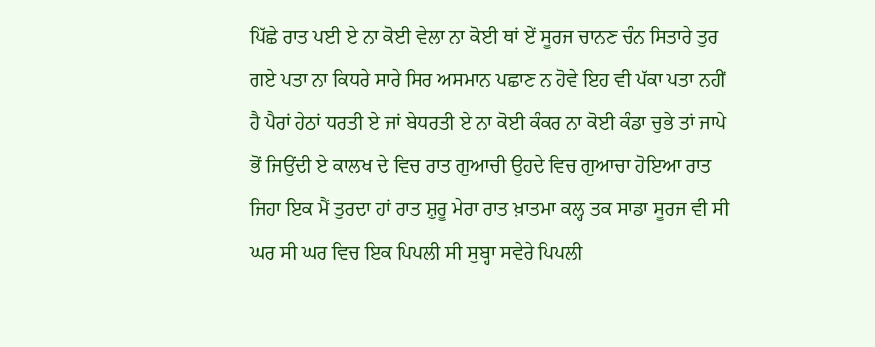ਪਿੱਛੇ ਰਾਤ ਪਈ ਏ ਨਾ ਕੋਈ ਵੇਲਾ ਨਾ ਕੋਈ ਥਾਂ ਏਂ ਸੂਰਜ ਚਾਨਣ ਚੰਨ ਸਿਤਾਰੇ ਤੁਰ ਗਏ ਪਤਾ ਨਾ ਕਿਧਰੇ ਸਾਰੇ ਸਿਰ ਅਸਮਾਨ ਪਛਾਣ ਨ ਹੋਵੇ ਇਹ ਵੀ ਪੱਕਾ ਪਤਾ ਨਹੀਂ ਹੈ ਪੈਰਾਂ ਹੇਠਾਂ ਧਰਤੀ ਏ ਜਾਂ ਬੇਧਰਤੀ ਏ ਨਾ ਕੋਈ ਕੰਕਰ ਨਾ ਕੋਈ ਕੰਡਾ ਚੁਭੇ ਤਾਂ ਜਾਪੇ ਭੋਂ ਜਿਉਂਦੀ ਏ ਕਾਲਖ ਦੇ ਵਿਚ ਰਾਤ ਗੁਆਚੀ ਉਹਦੇ ਵਿਚ ਗੁਆਚਾ ਹੋਇਆ ਰਾਤ ਜਿਹਾ ਇਕ ਮੈਂ ਤੁਰਦਾ ਹਾਂ ਰਾਤ ਸ਼ੁਰੂ ਮੇਰਾ ਰਾਤ ਖ਼ਾਤਮਾ ਕਲ੍ਹ ਤਕ ਸਾਡਾ ਸੂਰਜ ਵੀ ਸੀ ਘਰ ਸੀ ਘਰ ਵਿਚ ਇਕ ਪਿਪਲੀ ਸੀ ਸੁਬ੍ਹਾ ਸਵੇਰੇ ਪਿਪਲੀ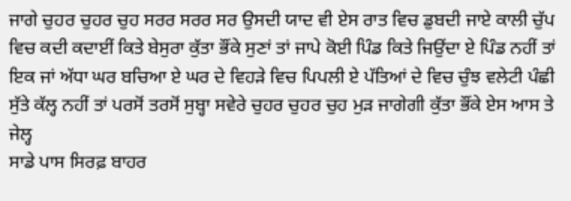ਜਾਗੇ ਚੁਹਰ ਚੁਹਰ ਚੁਹ ਸਰਰ ਸਰਰ ਸਰ ਉਸਦੀ ਯਾਦ ਵੀ ਏਸ ਰਾਤ ਵਿਚ ਡੁਬਦੀ ਜਾਏ ਕਾਲੀ ਚੁੱਪ ਵਿਚ ਕਦੀ ਕਦਾਈਂ ਕਿਤੇ ਬੇਸੁਰਾ ਕੁੱਤਾ ਭੌਂਕੇ ਸੁਣਾਂ ਤਾਂ ਜਾਪੇ ਕੋਈ ਪਿੰਡ ਕਿਤੇ ਜਿਉਂਦਾ ਏ ਪਿੰਡ ਨਹੀਂ ਤਾਂ ਇਕ ਜਾਂ ਅੱਧਾ ਘਰ ਬਚਿਆ ਏ ਘਰ ਦੇ ਵਿਹੜੇ ਵਿਚ ਪਿਪਲੀ ਏ ਪੱਤਿਆਂ ਦੇ ਵਿਚ ਚੁੰਝ ਵਲੇਟੀ ਪੰਛੀ ਸੁੱਤੇ ਕੱਲ੍ਹ ਨਹੀਂ ਤਾਂ ਪਰਸੋਂ ਤਰਸੋਂ ਸੁਬ੍ਹਾ ਸਵੇਰੇ ਚੁਹਰ ਚੁਹਰ ਚੁਹ ਮੁੜ ਜਾਗੇਗੀ ਕੁੱਤਾ ਭੌਂਕੇ ਏਸ ਆਸ ਤੇ
ਜੇਲ੍ਹ
ਸਾਡੇ ਪਾਸ ਸਿਰਫ਼ ਬਾਹਰ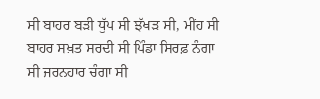ਸੀ ਬਾਹਰ ਬੜੀ ਧੁੱਪ ਸੀ ਝੱਖੜ ਸੀ, ਮੀਂਹ ਸੀ ਬਾਹਰ ਸਖ਼ਤ ਸਰਦੀ ਸੀ ਪਿੰਡਾ ਸਿਰਫ਼ ਨੰਗਾ ਸੀ ਜਰਨਹਾਰ ਚੰਗਾ ਸੀ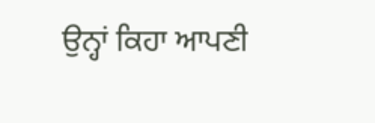ਉਨ੍ਹਾਂ ਕਿਹਾ ਆਪਣੀ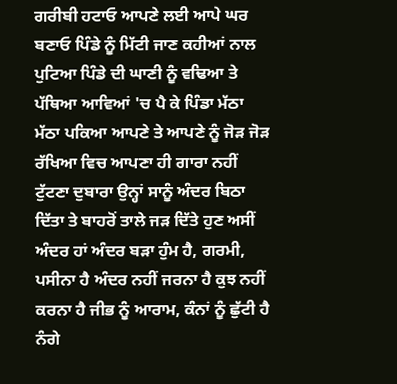ਗਰੀਬੀ ਹਟਾਓ ਆਪਣੇ ਲਈ ਆਪੇ ਘਰ ਬਣਾਓ ਪਿੰਡੇ ਨੂੰ ਮਿੱਟੀ ਜਾਣ ਕਹੀਆਂ ਨਾਲ ਪੁਟਿਆ ਪਿੰਡੇ ਦੀ ਘਾਣੀ ਨੂੰ ਵਢਿਆ ਤੇ ਪੱਥਿਆ ਆਵਿਆਂ 'ਚ ਪੈ ਕੇ ਪਿੰਡਾ ਮੱਠਾ ਮੱਠਾ ਪਕਿਆ ਆਪਣੇ ਤੇ ਆਪਣੇ ਨੂੰ ਜੋੜ ਜੋੜ ਰੱਖਿਆ ਵਿਚ ਆਪਣਾ ਹੀ ਗਾਰਾ ਨਹੀਂ ਟੁੱਟਣਾ ਦੁਬਾਰਾ ਉਨ੍ਹਾਂ ਸਾਨੂੰ ਅੰਦਰ ਬਿਠਾ ਦਿੱਤਾ ਤੇ ਬਾਹਰੋਂ ਤਾਲੇ ਜੜ ਦਿੱਤੇ ਹੁਣ ਅਸੀਂ ਅੰਦਰ ਹਾਂ ਅੰਦਰ ਬੜਾ ਹੁੰਮ ਹੈ, ਗਰਮੀ, ਪਸੀਨਾ ਹੈ ਅੰਦਰ ਨਹੀਂ ਜਰਨਾ ਹੈ ਕੁਝ ਨਹੀਂ ਕਰਨਾ ਹੈ ਜੀਭ ਨੂੰ ਆਰਾਮ, ਕੰਨਾਂ ਨੂੰ ਛੁੱਟੀ ਹੈ ਨੰਗੇ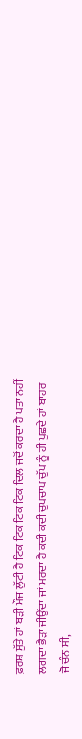ਫ਼ਰਸ਼ ਸੁੱਤੇ ਹਾਂ ਬੜੀ ਮੌਜ ਲੁੱਟੀ ਹੈ ਟਿਕ ਟਿਕ ਟਿਕ ਟਿਕ ਦਿਲ ਜਦੋਂ ਕਰਦਾ ਹੈ ਪਤਾ ਨਹੀਂ ਲਗਦਾ ਭੈੜਾ ਜੀਉਂਦਾ ਜਾਂ ਮਰਦਾ ਹੈ ਕਦੀ ਕਦੀ ਚੁਪਚਾਪ ਚੁੱਪ ਨੂੰ ਹੀ ਪੁਛਦੇ ਹਾਂ ਬਾਹਰ ਜੋ ਚੰਨ ਸੀ,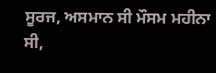ਸੂਰਜ, ਅਸਮਾਨ ਸੀ ਮੌਸਮ ਮਹੀਨਾ ਸੀ,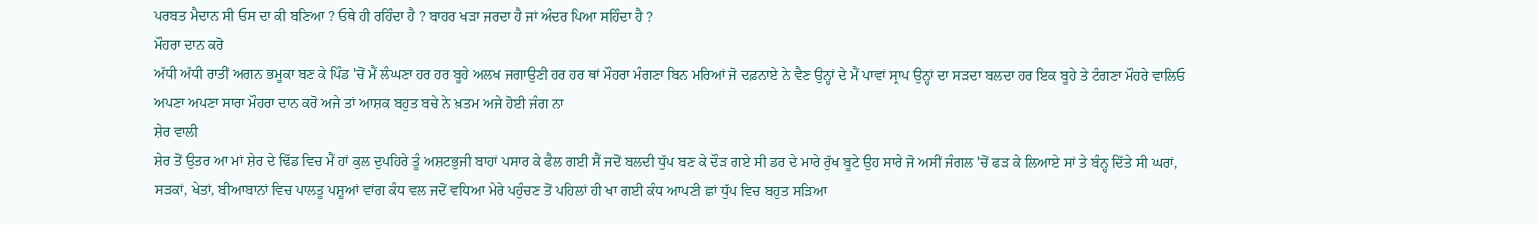ਪਰਬਤ ਮੈਦਾਨ ਸੀ ਓਸ ਦਾ ਕੀ ਬਣਿਆ ? ਓਥੇ ਹੀ ਰਹਿੰਦਾ ਹੈ ? ਬਾਹਰ ਖੜਾ ਜਰਦਾ ਹੈ ਜਾਂ ਅੰਦਰ ਪਿਆ ਸਹਿੰਦਾ ਹੈ ?
ਮੌਹਰਾ ਦਾਨ ਕਰੋ
ਅੱਧੀ ਅੱਧੀ ਰਾਤੀਂ ਅਗਨ ਭਮੂਕਾ ਬਣ ਕੇ ਪਿੰਡ 'ਚੋਂ ਮੈਂ ਲੰਘਣਾ ਹਰ ਹਰ ਬੂਹੇ ਅਲਖ ਜਗਾਉਣੀ ਹਰ ਹਰ ਥਾਂ ਮੌਹਰਾ ਮੰਗਣਾ ਬਿਨ ਮਰਿਆਂ ਜੋ ਦਫ਼ਨਾਏ ਨੇ ਵੈਣ ਉਨ੍ਹਾਂ ਦੇ ਮੈਂ ਪਾਵਾਂ ਸ੍ਰਾਪ ਉਨ੍ਹਾਂ ਦਾ ਸੜਦਾ ਬਲਦਾ ਹਰ ਇਕ ਬੂਹੇ ਤੇ ਟੰਗਣਾ ਮੌਹਰੇ ਵਾਲਿਓ ਅਪਣਾ ਅਪਣਾ ਸਾਰਾ ਮੌਹਰਾ ਦਾਨ ਕਰੋ ਅਜੇ ਤਾਂ ਆਸ਼ਕ ਬਹੁਤ ਬਚੇ ਨੇ ਖ਼ਤਮ ਅਜੇ ਹੋਈ ਜੰਗ ਨਾ
ਸ਼ੇਰ ਵਾਲੀ
ਸ਼ੇਰ ਤੋਂ ਉਤਰ ਆ ਮਾਂ ਸ਼ੇਰ ਦੇ ਢਿੱਡ ਵਿਚ ਮੈਂ ਹਾਂ ਕੁਲ ਦੁਪਹਿਰੇ ਤੂੰ ਅਸ਼ਟਭੁਜੀ ਬਾਹਾਂ ਪਸਾਰ ਕੇ ਫੈਲ ਗਈ ਸੈਂ ਜਦੋਂ ਬਲਦੀ ਧੁੱਪ ਬਣ ਕੇ ਦੌੜ ਗਏ ਸੀ ਡਰ ਦੇ ਮਾਰੇ ਰੁੱਖ ਬੂਟੇ ਉਹ ਸਾਰੇ ਜੋ ਅਸੀਂ ਜੰਗਲ 'ਚੋਂ ਫੜ ਕੇ ਲਿਆਏ ਸਾਂ ਤੇ ਬੰਨ੍ਹ ਦਿੱਤੇ ਸੀ ਘਰਾਂ, ਸੜਕਾਂ, ਖੇਤਾਂ, ਬੀਆਬਾਨਾਂ ਵਿਚ ਪਾਲਤੂ ਪਸ਼ੂਆਂ ਵਾਂਗ ਕੰਧ ਵਲ ਜਦੋਂ ਵਧਿਆ ਮੇਰੇ ਪਹੁੰਚਣ ਤੋਂ ਪਹਿਲਾਂ ਹੀ ਖਾ ਗਈ ਕੰਧ ਆਪਣੀ ਛਾਂ ਧੁੱਪ ਵਿਚ ਬਹੁਤ ਸੜਿਆ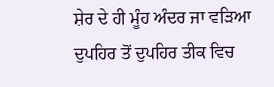ਸ਼ੇਰ ਦੇ ਹੀ ਮੂੰਹ ਅੰਦਰ ਜਾ ਵੜਿਆ ਦੁਪਹਿਰ ਤੋਂ ਦੁਪਹਿਰ ਤੀਕ ਵਿਚ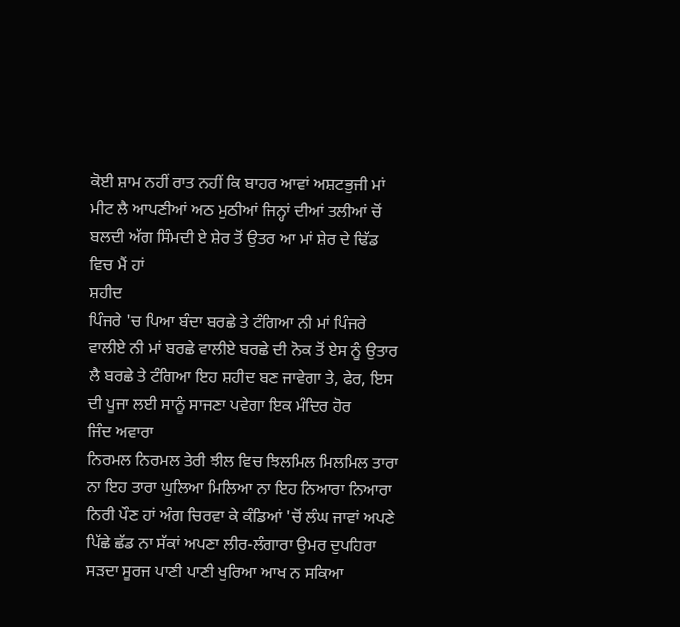ਕੋਈ ਸ਼ਾਮ ਨਹੀਂ ਰਾਤ ਨਹੀਂ ਕਿ ਬਾਹਰ ਆਵਾਂ ਅਸ਼ਟਭੁਜੀ ਮਾਂ ਮੀਟ ਲੈ ਆਪਣੀਆਂ ਅਠ ਮੁਠੀਆਂ ਜਿਨ੍ਹਾਂ ਦੀਆਂ ਤਲੀਆਂ ਚੋਂ ਬਲਦੀ ਅੱਗ ਸਿੰਮਦੀ ਏ ਸ਼ੇਰ ਤੋਂ ਉਤਰ ਆ ਮਾਂ ਸ਼ੇਰ ਦੇ ਢਿੱਡ ਵਿਚ ਮੈਂ ਹਾਂ
ਸ਼ਹੀਦ
ਪਿੰਜਰੇ 'ਚ ਪਿਆ ਬੰਦਾ ਬਰਛੇ ਤੇ ਟੰਗਿਆ ਨੀ ਮਾਂ ਪਿੰਜਰੇ ਵਾਲੀਏ ਨੀ ਮਾਂ ਬਰਛੇ ਵਾਲੀਏ ਬਰਛੇ ਦੀ ਨੋਕ ਤੋਂ ਏਸ ਨੂੰ ਉਤਾਰ ਲੈ ਬਰਛੇ ਤੇ ਟੰਗਿਆ ਇਹ ਸ਼ਹੀਦ ਬਣ ਜਾਵੇਗਾ ਤੇ, ਫੇਰ, ਇਸ ਦੀ ਪੂਜਾ ਲਈ ਸਾਨੂੰ ਸਾਜਣਾ ਪਵੇਗਾ ਇਕ ਮੰਦਿਰ ਹੋਰ
ਜਿੰਦ ਅਵਾਰਾ
ਨਿਰਮਲ ਨਿਰਮਲ ਤੇਰੀ ਝੀਲ ਵਿਚ ਝਿਲਮਿਲ ਮਿਲਮਿਲ ਤਾਰਾ ਨਾ ਇਹ ਤਾਰਾ ਘੁਲਿਆ ਮਿਲਿਆ ਨਾ ਇਹ ਨਿਆਰਾ ਨਿਆਰਾ ਨਿਰੀ ਪੌਣ ਹਾਂ ਅੰਗ ਚਿਰਵਾ ਕੇ ਕੰਡਿਆਂ 'ਚੋਂ ਲੰਘ ਜਾਵਾਂ ਅਪਣੇ ਪਿੱਛੇ ਛੱਡ ਨਾ ਸੱਕਾਂ ਅਪਣਾ ਲੀਰ-ਲੰਗਾਰਾ ਉਮਰ ਦੁਪਹਿਰਾ ਸੜਦਾ ਸੂਰਜ ਪਾਣੀ ਪਾਣੀ ਖੁਰਿਆ ਆਖ ਨ ਸਕਿਆ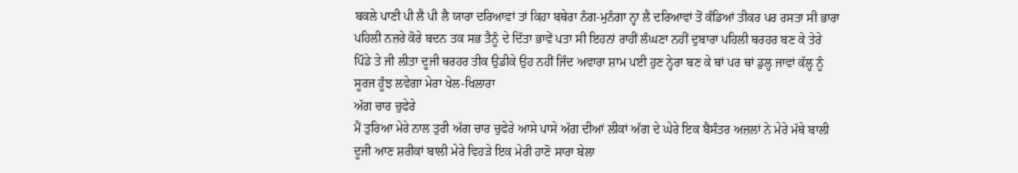ਬਕਲੇ ਪਾਣੀ ਪੀ ਲੈ ਪੀ ਲੈ ਯਾਰਾ ਦਰਿਆਵਾਂ ਤਾਂ ਕਿਹਾ ਬਥੇਰਾ ਨੰਗ-ਮੁਨੰਗਾ ਨ੍ਹਾ ਲੈ ਦਰਿਆਵਾਂ ਤੋਂ ਕੰਡਿਆਂ ਤੀਕਰ ਪਰ ਰਸਤਾ ਸੀ ਭਾਰਾ ਪਹਿਲੀ ਨਜ਼ਰੇ ਕੋਰੇ ਬਦਨ ਤਕ ਸਭ ਤੈਨੂੰ ਦੇ ਦਿੱਤਾ ਭਾਵੇਂ ਪਤਾ ਸੀ ਇਹਨਾਂ ਰਾਹੀਂ ਲੰਘਣਾ ਨਹੀਂ ਦੁਬਾਰਾ ਪਹਿਲੀ ਥਰਹਰ ਬਣ ਕੇ ਤੇਰੇ ਪਿੰਡੇ ਤੇ ਜੀ ਲੀਤਾ ਦੂਜੀ ਥਰਹਰ ਤੀਕ ਉਡੀਕੇ ਉਹ ਨਹੀਂ ਜਿੰਦ ਅਵਾਰਾ ਸ਼ਾਮ ਪਈ ਹੁਣ ਨ੍ਹੇਰਾ ਬਣ ਕੇ ਥਾਂ ਪਰ ਥਾਂ ਡੁਲ੍ਹ ਜਾਵਾਂ ਕੱਲ੍ਹ ਨੂੰ ਸੂਰਜ ਹੂੰਝ ਲਵੇਗਾ ਮੇਰਾ ਖੇਲ-ਖਿਲਾਰਾ
ਅੱਗ ਚਾਰ ਚੁਫੇਰੇ
ਮੈਂ ਤੁਰਿਆ ਮੇਰੇ ਨਾਲ ਤੁਰੀ ਅੱਗ ਚਾਰ ਚੁਫੇਰੇ ਆਸੇ ਪਾਸੇ ਅੱਗ ਦੀਆਂ ਲੀਕਾਂ ਅੱਗ ਦੇ ਘੇਰੇ ਇਕ ਬੈਸੰਤਰ ਅਜ਼ਲਾਂ ਨੇ ਮੇਰੇ ਮੱਥੇ ਬਾਲੀ ਦੂਜੀ ਆਣ ਸ਼ਰੀਕਾਂ ਬਾਲੀ ਮੇਰੇ ਵਿਹੜੇ ਇਕ ਮੇਰੀ ਹਾਣੋ ਸਾਰਾ ਬੇਲਾ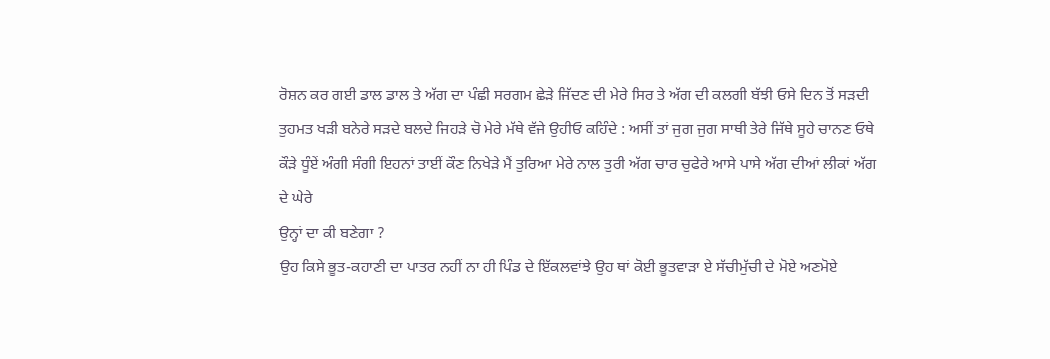ਰੋਸ਼ਨ ਕਰ ਗਈ ਡਾਲ ਡਾਲ ਤੇ ਅੱਗ ਦਾ ਪੰਛੀ ਸਰਗਮ ਛੇੜੇ ਜਿੱਦਣ ਦੀ ਮੇਰੇ ਸਿਰ ਤੇ ਅੱਗ ਦੀ ਕਲਗੀ ਬੱਝੀ ਓਸੇ ਦਿਨ ਤੋਂ ਸੜਦੀ ਤੁਹਮਤ ਖੜੀ ਬਨੇਰੇ ਸੜਦੇ ਬਲਦੇ ਜਿਹੜੇ ਚੋ ਮੇਰੇ ਮੱਥੇ ਵੱਜੇ ਉਹੀਓ ਕਹਿੰਦੇ : ਅਸੀਂ ਤਾਂ ਜੁਗ ਜੁਗ ਸਾਥੀ ਤੇਰੇ ਜਿੱਥੇ ਸੂਹੇ ਚਾਨਣ ਓਥੇ ਕੌੜੇ ਧੂੰਏਂ ਅੰਗੀ ਸੰਗੀ ਇਹਨਾਂ ਤਾਈਂ ਕੌਣ ਨਿਖੇੜੇ ਮੈਂ ਤੁਰਿਆ ਮੇਰੇ ਨਾਲ ਤੁਰੀ ਅੱਗ ਚਾਰ ਚੁਫੇਰੇ ਆਸੇ ਪਾਸੇ ਅੱਗ ਦੀਆਂ ਲੀਕਾਂ ਅੱਗ ਦੇ ਘੇਰੇ
ਉਨ੍ਹਾਂ ਦਾ ਕੀ ਬਣੇਗਾ ?
ਉਹ ਕਿਸੇ ਭੂਤ-ਕਹਾਣੀ ਦਾ ਪਾਤਰ ਨਹੀਂ ਨਾ ਹੀ ਪਿੰਡ ਦੇ ਇੱਕਲਵਾਂਝੇ ਉਹ ਥਾਂ ਕੋਈ ਭੂਤਵਾੜਾ ਏ ਸੱਚੀਮੁੱਚੀ ਦੇ ਮੋਏ ਅਣਮੋਏ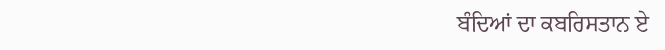ਬੰਦਿਆਂ ਦਾ ਕਬਰਿਸਤਾਨ ਏ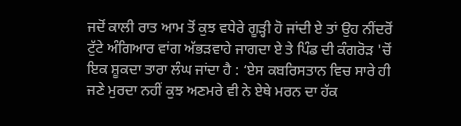ਜਦੋਂ ਕਾਲੀ ਰਾਤ ਆਮ ਤੋਂ ਕੁਝ ਵਧੇਰੇ ਗੂੜ੍ਹੀ ਹੋ ਜਾਂਦੀ ਏ ਤਾਂ ਉਹ ਨੀਂਦਰੋਂ ਟੁੱਟੇ ਅੰਗਿਆਰ ਵਾਂਗ ਅੱਭੜਵਾਹੇ ਜਾਗਦਾ ਏ ਤੇ ਪਿੰਡ ਦੀ ਕੰਗਰੋੜ 'ਚੋਂ ਇਕ ਸ਼ੂਕਦਾ ਤਾਰਾ ਲੰਘ ਜਾਂਦਾ ਹੈ : ‘ਏਸ ਕਬਰਿਸਤਾਨ ਵਿਚ ਸਾਰੇ ਹੀ ਜਣੇ ਮੁਰਦਾ ਨਹੀਂ ਕੁਝ ਅਣਮਰੇ ਵੀ ਨੇ ਏਥੇ ਮਰਨ ਦਾ ਹੱਕ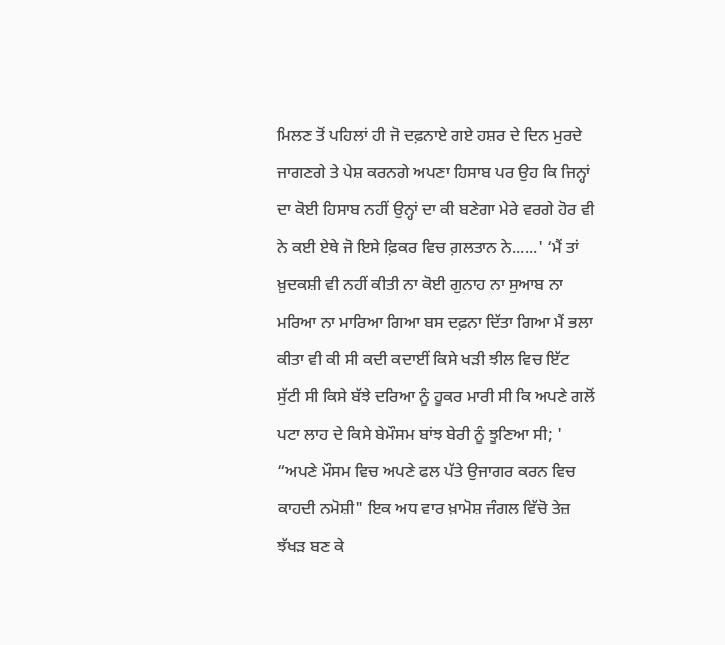ਮਿਲਣ ਤੋਂ ਪਹਿਲਾਂ ਹੀ ਜੋ ਦਫ਼ਨਾਏ ਗਏ ਹਸ਼ਰ ਦੇ ਦਿਨ ਮੁਰਦੇ ਜਾਗਣਗੇ ਤੇ ਪੇਸ਼ ਕਰਨਗੇ ਅਪਣਾ ਹਿਸਾਬ ਪਰ ਉਹ ਕਿ ਜਿਨ੍ਹਾਂ ਦਾ ਕੋਈ ਹਿਸਾਬ ਨਹੀਂ ਉਨ੍ਹਾਂ ਦਾ ਕੀ ਬਣੇਗਾ ਮੇਰੇ ਵਰਗੇ ਹੋਰ ਵੀ ਨੇ ਕਈ ਏਥੇ ਜੋ ਇਸੇ ਫ਼ਿਕਰ ਵਿਚ ਗ਼ਲਤਾਨ ਨੇ......' ‘ਮੈਂ ਤਾਂ ਖ਼ੁਦਕਸ਼ੀ ਵੀ ਨਹੀਂ ਕੀਤੀ ਨਾ ਕੋਈ ਗੁਨਾਹ ਨਾ ਸੁਆਬ ਨਾ ਮਰਿਆ ਨਾ ਮਾਰਿਆ ਗਿਆ ਬਸ ਦਫ਼ਨਾ ਦਿੱਤਾ ਗਿਆ ਮੈਂ ਭਲਾ ਕੀਤਾ ਵੀ ਕੀ ਸੀ ਕਦੀ ਕਦਾਈਂ ਕਿਸੇ ਖੜੀ ਝੀਲ ਵਿਚ ਇੱਟ ਸੁੱਟੀ ਸੀ ਕਿਸੇ ਬੱਝੇ ਦਰਿਆ ਨੂੰ ਹੂਕਰ ਮਾਰੀ ਸੀ ਕਿ ਅਪਣੇ ਗਲੋਂ ਪਟਾ ਲਾਹ ਦੇ ਕਿਸੇ ਬੇਮੌਸਮ ਬਾਂਝ ਬੇਰੀ ਨੂੰ ਝੂਣਿਆ ਸੀ; ' “ਅਪਣੇ ਮੌਸਮ ਵਿਚ ਅਪਣੇ ਫਲ ਪੱਤੇ ਉਜਾਗਰ ਕਰਨ ਵਿਚ ਕਾਹਦੀ ਨਮੋਸ਼ੀ" ਇਕ ਅਧ ਵਾਰ ਖ਼ਾਮੋਸ਼ ਜੰਗਲ ਵਿੱਚੋ ਤੇਜ਼ ਝੱਖੜ ਬਣ ਕੇ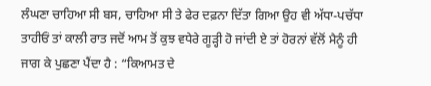ਲੰਘਣਾ ਚਾਹਿਆ ਸੀ ਬਸ, ਚਾਹਿਆ ਸੀ ਤੇ ਫੇਰ ਦਫ਼ਨਾ ਦਿੱਤਾ ਗਿਆ ਉਹ ਵੀ ਅੱਧਾ-ਪਚੱਧਾ ਤਾਹੀਓਂ ਤਾਂ ਕਾਲੀ ਰਾਤ ਜਦੋਂ ਆਮ ਤੋਂ ਕੁਝ ਵਧੇਰੇ ਗੂੜ੍ਹੀ ਹੋ ਜਾਂਦੀ ਏ ਤਾਂ ਹੋਰਨਾਂ ਵੱਲੋਂ ਮੈਨੂੰ ਹੀ ਜਾਗ ਕੇ ਪੁਛਣਾ ਪੈਂਦਾ ਹੈ : “ਕਿਆਮਤ ਦੇ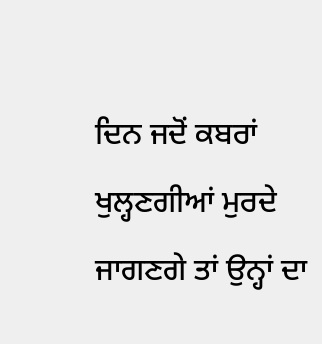ਦਿਨ ਜਦੋਂ ਕਬਰਾਂ ਖੁਲ੍ਹਣਗੀਆਂ ਮੁਰਦੇ ਜਾਗਣਗੇ ਤਾਂ ਉਨ੍ਹਾਂ ਦਾ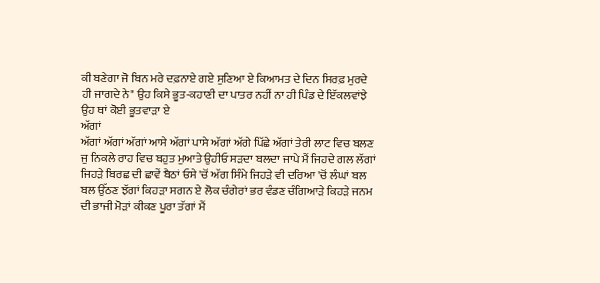ਕੀ ਬਣੇਗਾ ਜੋ ਬਿਨ ਮਰੇ ਦਫ਼ਨਾਏ ਗਏ ਸੁਣਿਆ ਏ ਕਿਆਮਤ ਦੇ ਦਿਨ ਸਿਰਫ਼ ਮੁਰਦੇ ਹੀ ਜਾਗਦੇ ਨੇ" ਉਹ ਕਿਸੇ ਭੂਤ-ਕਹਾਣੀ ਦਾ ਪਾਤਰ ਨਹੀਂ ਨਾ ਹੀ ਪਿੰਡ ਦੇ ਇੱਕਲਵਾਂਝੇ ਉਹ ਥਾਂ ਕੋਈ ਭੂਤਵਾੜਾ ਏ
ਅੱਗਾਂ
ਅੱਗਾਂ ਅੱਗਾਂ ਅੱਗਾਂ ਆਸੇ ਅੱਗਾਂ ਪਾਸੇ ਅੱਗਾਂ ਅੱਗੇ ਪਿੱਛੇ ਅੱਗਾਂ ਤੇਰੀ ਲਾਟ ਵਿਚ ਬਲਣ ਜੁ ਨਿਕਲੇ ਰਾਹ ਵਿਚ ਬਹੁਤ ਮੁਆਤੇ ਉਹੀਓ ਸੜਦਾ ਬਲਦਾ ਜਾਪੇ ਮੈਂ ਜਿਹਦੇ ਗਲ ਲੱਗਾਂ ਜਿਹੜੇ ਬਿਰਛ ਦੀ ਛਾਵੇਂ ਬੈਠਾਂ ਓਸੇ 'ਚੋਂ ਅੱਗ ਸਿੰਮੇ ਜਿਹੜੇ ਵੀ ਦਰਿਆ 'ਚੋਂ ਲੰਘਾਂ ਬਲ ਬਲ ਉੱਠਣ ਝੱਗਾਂ ਕਿਹੜਾ ਸਗਨ ਏ ਲੋਕ ਚੰਗੇਰਾਂ ਭਰ ਵੰਡਣ ਚੰਗਿਆੜੇ ਕਿਹੜੇ ਜਨਮ ਦੀ ਭਾਜੀ ਮੋੜਾਂ ਕੀਕਣ ਪੂਰਾ ਤੱਗਾਂ ਮੈਂ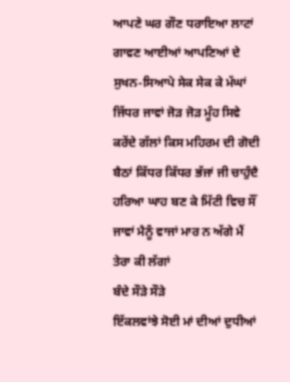ਆਪਣੇ ਘਰ ਗੌਣ ਧਰਾਇਆ ਲਾਟਾਂ ਗਾਵਣ ਆਈਆਂ ਆਪਣਿਆਂ ਦੇ ਸੁਖਨ-ਸਿਆਪੇ ਸੇਕ ਸੇਕ ਕੇ ਮੱਘਾਂ ਜਿੱਧਰ ਜਾਵਾਂ ਜੋੜ ਜੋੜ ਮੂੰਹ ਸਿਵੇ ਕਰੇਂਦੇ ਗੱਲਾਂ ਕਿਸ ਮਹਿਰਮ ਦੀ ਗੋਦੀ ਬੈਠਾਂ ਕਿੱਧਰ ਕਿੱਧਰ ਭੱਜਾਂ ਜੀ ਚਾਹੁੰਦੈ ਹਰਿਆ ਘਾਹ ਬਣ ਕੇ ਮਿੱਟੀ ਵਿਚ ਸੌਂ ਜਾਵਾਂ ਮੈਨੂੰ ਵਾਜਾਂ ਮਾਰ ਨ ਅੱਗੇ ਮੈਂ ਤੇਰਾ ਕੀ ਲੱਗਾਂ
ਬੰਦੇ ਸੌੜੇ ਸੌੜੇ
ਇੱਕਲਵਾਂਝੇ ਸੋਈ ਮਾਂ ਦੀਆਂ ਦੁਧੀਆਂ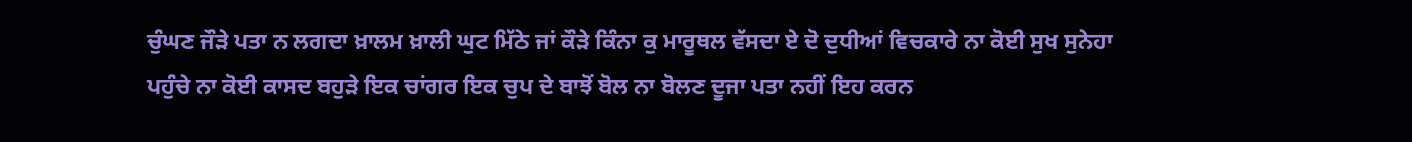ਚੁੰਘਣ ਜੌੜੇ ਪਤਾ ਨ ਲਗਦਾ ਖ਼ਾਲਮ ਖ਼ਾਲੀ ਘੁਟ ਮਿੱਠੇ ਜਾਂ ਕੌੜੇ ਕਿੰਨਾ ਕੁ ਮਾਰੂਥਲ ਵੱਸਦਾ ਏ ਦੋ ਦੁਧੀਆਂ ਵਿਚਕਾਰੇ ਨਾ ਕੋਈ ਸੁਖ ਸੁਨੇਹਾ ਪਹੁੰਚੇ ਨਾ ਕੋਈ ਕਾਸਦ ਬਹੁੜੇ ਇਕ ਚਾਂਗਰ ਇਕ ਚੁਪ ਦੇ ਬਾਝੋਂ ਬੋਲ ਨਾ ਬੋਲਣ ਦੂਜਾ ਪਤਾ ਨਹੀਂ ਇਹ ਕਰਨ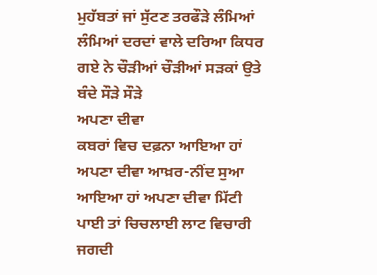ਮੁਹੱਬਤਾਂ ਜਾਂ ਸੁੱਟਣ ਤਰਫੌੜੇ ਲੰਮਿਆਂ ਲੰਮਿਆਂ ਦਰਦਾਂ ਵਾਲੇ ਦਰਿਆ ਕਿਧਰ ਗਏ ਨੇ ਚੌੜੀਆਂ ਚੌੜੀਆਂ ਸੜਕਾਂ ਉਤੇ ਬੰਦੇ ਸੌੜੇ ਸੌੜੇ
ਅਪਣਾ ਦੀਵਾ
ਕਬਰਾਂ ਵਿਚ ਦਫ਼ਨਾ ਆਇਆ ਹਾਂ ਅਪਣਾ ਦੀਵਾ ਆਖ਼ਰ-ਨੀਂਦ ਸੁਆ ਆਇਆ ਹਾਂ ਅਪਣਾ ਦੀਵਾ ਮਿੱਟੀ ਪਾਈ ਤਾਂ ਚਿਚਲਾਈ ਲਾਟ ਵਿਚਾਰੀ ਜਗਦੀ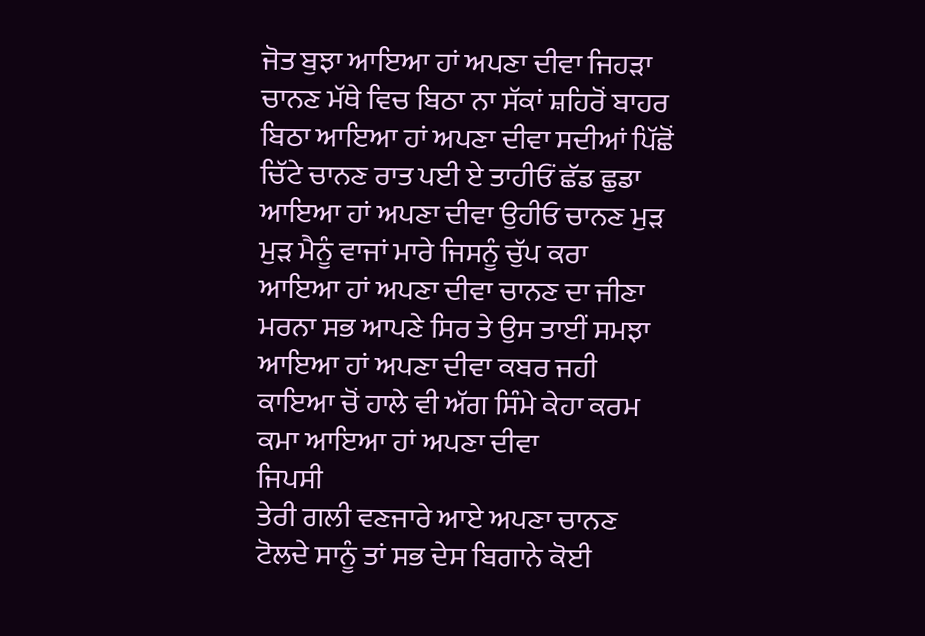ਜੋਤ ਬੁਝਾ ਆਇਆ ਹਾਂ ਅਪਣਾ ਦੀਵਾ ਜਿਹੜਾ ਚਾਨਣ ਮੱਥੇ ਵਿਚ ਬਿਠਾ ਨਾ ਸੱਕਾਂ ਸ਼ਹਿਰੋਂ ਬਾਹਰ ਬਿਠਾ ਆਇਆ ਹਾਂ ਅਪਣਾ ਦੀਵਾ ਸਦੀਆਂ ਪਿੱਛੋਂ ਚਿੱਟੇ ਚਾਨਣ ਰਾਤ ਪਈ ਏ ਤਾਹੀਓਂ ਛੱਡ ਛੁਡਾ ਆਇਆ ਹਾਂ ਅਪਣਾ ਦੀਵਾ ਉਹੀਓ ਚਾਨਣ ਮੁੜ ਮੁੜ ਮੈਨੂੰ ਵਾਜਾਂ ਮਾਰੇ ਜਿਸਨੂੰ ਚੁੱਪ ਕਰਾ ਆਇਆ ਹਾਂ ਅਪਣਾ ਦੀਵਾ ਚਾਨਣ ਦਾ ਜੀਣਾ ਮਰਨਾ ਸਭ ਆਪਣੇ ਸਿਰ ਤੇ ਉਸ ਤਾਈਂ ਸਮਝਾ ਆਇਆ ਹਾਂ ਅਪਣਾ ਦੀਵਾ ਕਬਰ ਜਹੀ ਕਾਇਆ ਚੋਂ ਹਾਲੇ ਵੀ ਅੱਗ ਸਿੰਮੇ ਕੇਹਾ ਕਰਮ ਕਮਾ ਆਇਆ ਹਾਂ ਅਪਣਾ ਦੀਵਾ
ਜਿਪਸੀ
ਤੇਰੀ ਗਲੀ ਵਣਜਾਰੇ ਆਏ ਅਪਣਾ ਚਾਨਣ ਟੋਲਦੇ ਸਾਨੂੰ ਤਾਂ ਸਭ ਦੇਸ ਬਿਗਾਨੇ ਕੋਈ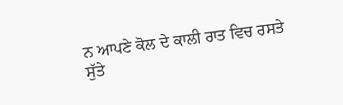ਨ ਆਪਣੇ ਕੋਲ ਦੇ ਕਾਲੀ ਰਾਤ ਵਿਚ ਰਸਤੇ ਸੁੱਤੇ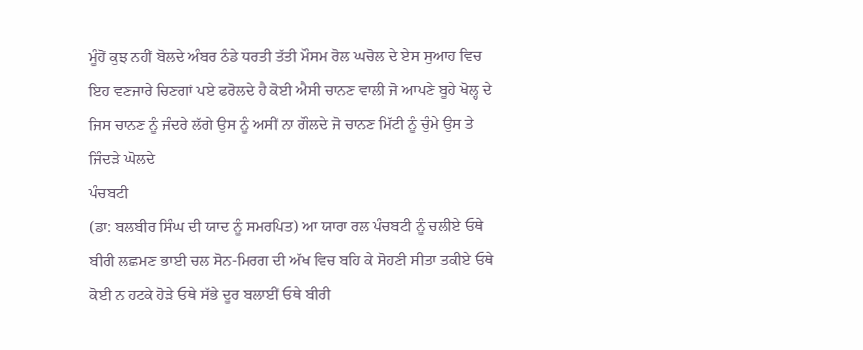ਮੂੰਹੋਂ ਕੁਝ ਨਹੀਂ ਬੋਲਦੇ ਅੰਬਰ ਠੰਡੇ ਧਰਤੀ ਤੱਤੀ ਮੌਸਮ ਰੋਲ ਘਚੋਲ ਦੇ ਏਸ ਸੁਆਹ ਵਿਚ ਇਹ ਵਣਜਾਰੇ ਚਿਣਗਾਂ ਪਏ ਫਰੋਲਦੇ ਹੈ ਕੋਈ ਐਸੀ ਚਾਨਣ ਵਾਲੀ ਜੋ ਆਪਣੇ ਬੂਹੇ ਖੋਲ੍ਹ ਦੇ ਜਿਸ ਚਾਨਣ ਨੂੰ ਜੰਦਰੇ ਲੱਗੇ ਉਸ ਨੂੰ ਅਸੀਂ ਨਾ ਗੌਲਦੇ ਜੋ ਚਾਨਣ ਮਿੱਟੀ ਨੂੰ ਚੁੰਮੇ ਉਸ ਤੇ ਜਿੰਦੜੇ ਘੋਲਦੇ
ਪੰਚਬਟੀ
(ਡਾ: ਬਲਬੀਰ ਸਿੰਘ ਦੀ ਯਾਦ ਨੂੰ ਸਮਰਪਿਤ) ਆ ਯਾਰਾ ਰਲ ਪੰਚਬਟੀ ਨੂੰ ਚਲੀਏ ਓਥੇ ਬੀਰੀ ਲਛਮਣ ਭਾਈ ਚਲ ਸੋਨ-ਮਿਰਗ ਦੀ ਅੱਖ ਵਿਚ ਬਹਿ ਕੇ ਸੋਹਣੀ ਸੀਤਾ ਤਕੀਏ ਓਥੇ ਕੋਈ ਨ ਹਟਕੇ ਹੋੜੇ ਓਥੇ ਸੱਭੇ ਦੂਰ ਬਲਾਈਂ ਓਥੇ ਬੀਰੀ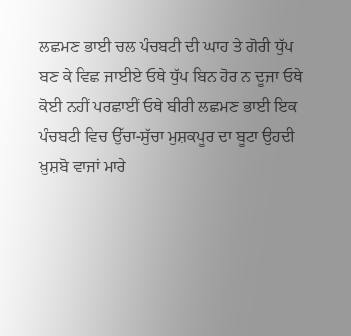ਲਛਮਣ ਭਾਈ ਚਲ ਪੰਚਬਟੀ ਦੀ ਘਾਹ ਤੇ ਗੋਰੀ ਧੁੱਪ ਬਣ ਕੇ ਵਿਛ ਜਾਈਏ ਓਥੇ ਧੁੱਪ ਬਿਨ ਹੋਰ ਨ ਦੂਜਾ ਓਥੇ ਕੋਈ ਨਹੀਂ ਪਰਛਾਈਂ ਓਥੇ ਬੀਰੀ ਲਛਮਣ ਭਾਈ ਇਕ ਪੰਚਬਟੀ ਵਿਚ ਉੱਚਾ-ਸੁੱਚਾ ਮੁਸ਼ਕਪੂਰ ਦਾ ਬੂਟਾ ਉਹਦੀ ਖ਼ੁਸ਼ਬੋ ਵਾਜਾਂ ਮਾਰੇ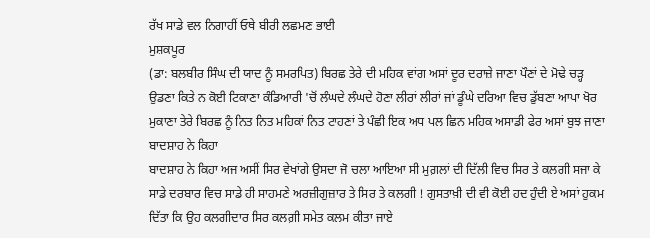ਰੱਖ ਸਾਡੇ ਵਲ ਨਿਗਾਹੀਂ ਓਥੇ ਬੀਰੀ ਲਛਮਣ ਭਾਈ
ਮੁਸ਼ਕਪੂਰ
(ਡਾ: ਬਲਬੀਰ ਸਿੰਘ ਦੀ ਯਾਦ ਨੂੰ ਸਮਰਪਿਤ) ਬਿਰਛ ਤੇਰੇ ਦੀ ਮਹਿਕ ਵਾਂਗ ਅਸਾਂ ਦੂਰ ਦਰਾਜ਼ੇ ਜਾਣਾ ਪੌਣਾਂ ਦੇ ਮੋਢੇ ਚੜ੍ਹ ਉਡਣਾ ਕਿਤੇ ਨ ਕੋਈ ਟਿਕਾਣਾ ਕੰਡਿਆਰੀ 'ਚੋਂ ਲੰਘਦੇ ਲੰਘਦੇ ਹੋਣਾ ਲੀਰਾਂ ਲੀਰਾਂ ਜਾਂ ਡੂੰਘੇ ਦਰਿਆ ਵਿਚ ਡੁੱਬਣਾ ਆਪਾ ਖੋਰ ਮੁਕਾਣਾ ਤੇਰੇ ਬਿਰਛ ਨੂੰ ਨਿਤ ਨਿਤ ਮਹਿਕਾਂ ਨਿਤ ਟਾਹਣਾਂ ਤੇ ਪੰਛੀ ਇਕ ਅਧ ਪਲ ਛਿਨ ਮਹਿਕ ਅਸਾਡੀ ਫੇਰ ਅਸਾਂ ਬੁਝ ਜਾਣਾ
ਬਾਦਸ਼ਾਹ ਨੇ ਕਿਹਾ
ਬਾਦਸ਼ਾਹ ਨੇ ਕਿਹਾ ਅਜ ਅਸੀਂ ਸਿਰ ਵੇਖਾਂਗੇ ਉਸਦਾ ਜੋ ਚਲਾ ਆਇਆ ਸੀ ਮੁਗ਼ਲਾਂ ਦੀ ਦਿੱਲੀ ਵਿਚ ਸਿਰ ਤੇ ਕਲਗੀ ਸਜਾ ਕੇ ਸਾਡੇ ਦਰਬਾਰ ਵਿਚ ਸਾਡੇ ਹੀ ਸਾਹਮਣੇ ਅਰਜ਼ੀਗੁਜ਼ਾਰ ਤੇ ਸਿਰ ਤੇ ਕਲਗੀ ! ਗੁਸਤਾਖ਼ੀ ਦੀ ਵੀ ਕੋਈ ਹਦ ਹੁੰਦੀ ਏ ਅਸਾਂ ਹੁਕਮ ਦਿੱਤਾ ਕਿ ਉਹ ਕਲਗੀਦਾਰ ਸਿਰ ਕਲਗ਼ੀ ਸਮੇਤ ਕਲਮ ਕੀਤਾ ਜਾਏ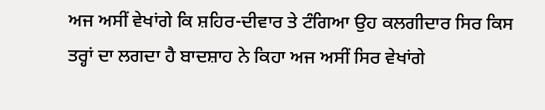ਅਜ ਅਸੀਂ ਵੇਖਾਂਗੇ ਕਿ ਸ਼ਹਿਰ-ਦੀਵਾਰ ਤੇ ਟੰਗਿਆ ਉਹ ਕਲਗੀਦਾਰ ਸਿਰ ਕਿਸ ਤਰ੍ਹਾਂ ਦਾ ਲਗਦਾ ਹੈ ਬਾਦਸ਼ਾਹ ਨੇ ਕਿਹਾ ਅਜ ਅਸੀਂ ਸਿਰ ਵੇਖਾਂਗੇ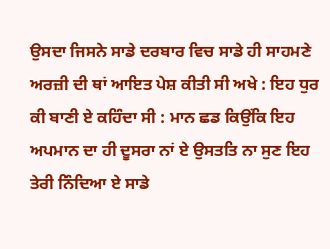ਉਸਦਾ ਜਿਸਨੇ ਸਾਡੇ ਦਰਬਾਰ ਵਿਚ ਸਾਡੇ ਹੀ ਸਾਹਮਣੇ ਅਰਜ਼ੀ ਦੀ ਥਾਂ ਆਇਤ ਪੇਸ਼ ਕੀਤੀ ਸੀ ਅਖੇ : ਇਹ ਧੁਰ ਕੀ ਬਾਣੀ ਏ ਕਹਿੰਦਾ ਸੀ : ਮਾਨ ਛਡ ਕਿਉਂਕਿ ਇਹ ਅਪਮਾਨ ਦਾ ਹੀ ਦੂਸਰਾ ਨਾਂ ਏ ਉਸਤਤਿ ਨਾ ਸੁਣ ਇਹ ਤੇਰੀ ਨਿੰਦਿਆ ਏ ਸਾਡੇ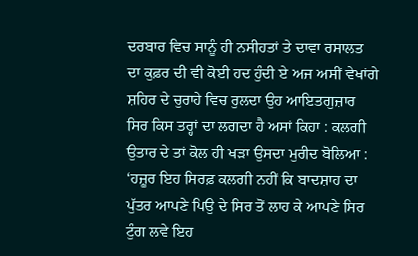ਦਰਬਾਰ ਵਿਚ ਸਾਨੂੰ ਹੀ ਨਸੀਹਤਾਂ ਤੇ ਦਾਵਾ ਰਸਾਲਤ ਦਾ ਕੁਫ਼ਰ ਦੀ ਵੀ ਕੋਈ ਹਦ ਹੁੰਦੀ ਏ ਅਜ ਅਸੀਂ ਵੇਖਾਂਗੇ ਸ਼ਹਿਰ ਦੇ ਚੁਰਾਹੇ ਵਿਚ ਰੁਲਦਾ ਉਹ ਆਇਤਗੁਜ਼ਾਰ ਸਿਰ ਕਿਸ ਤਰ੍ਹਾਂ ਦਾ ਲਗਦਾ ਹੈ ਅਸਾਂ ਕਿਹਾ : ਕਲਗੀ ਉਤਾਰ ਦੇ ਤਾਂ ਕੋਲ ਹੀ ਖੜਾ ਉਸਦਾ ਮੁਰੀਦ ਬੋਲਿਆ : ‘ਹਜ਼ੂਰ ਇਹ ਸਿਰਫ਼ ਕਲਗੀ ਨਹੀਂ ਕਿ ਬਾਦਸ਼ਾਹ ਦਾ ਪੁੱਤਰ ਆਪਣੇ ਪਿਉ ਦੇ ਸਿਰ ਤੋਂ ਲਾਹ ਕੇ ਆਪਣੇ ਸਿਰ ਟੁੰਗ ਲਵੇ ਇਹ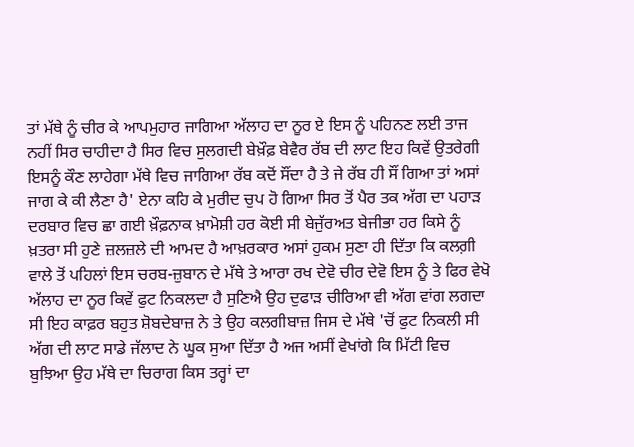ਤਾਂ ਮੱਥੇ ਨੂੰ ਚੀਰ ਕੇ ਆਪਮੁਹਾਰ ਜਾਗਿਆ ਅੱਲਾਹ ਦਾ ਨੂਰ ਏ ਇਸ ਨੂੰ ਪਹਿਨਣ ਲਈ ਤਾਜ ਨਹੀਂ ਸਿਰ ਚਾਹੀਦਾ ਹੈ ਸਿਰ ਵਿਚ ਸੁਲਗਦੀ ਬੇਖ਼ੌਫ਼ ਬੇਵੈਰ ਰੱਬ ਦੀ ਲਾਟ ਇਹ ਕਿਵੇਂ ਉਤਰੇਗੀ ਇਸਨੂੰ ਕੌਣ ਲਾਹੇਗਾ ਮੱਥੇ ਵਿਚ ਜਾਗਿਆ ਰੱਬ ਕਦੋਂ ਸੌਂਦਾ ਹੈ ਤੇ ਜੇ ਰੱਬ ਹੀ ਸੌਂ ਗਿਆ ਤਾਂ ਅਸਾਂ ਜਾਗ ਕੇ ਕੀ ਲੈਣਾ ਹੈ' ਏਨਾ ਕਹਿ ਕੇ ਮੁਰੀਦ ਚੁਪ ਹੋ ਗਿਆ ਸਿਰ ਤੋਂ ਪੈਰ ਤਕ ਅੱਗ ਦਾ ਪਹਾੜ ਦਰਬਾਰ ਵਿਚ ਛਾ ਗਈ ਖ਼ੌਫ਼ਨਾਕ ਖ਼ਾਮੋਸ਼ੀ ਹਰ ਕੋਈ ਸੀ ਬੇਜੁੱਰਅਤ ਬੇਜੀਭਾ ਹਰ ਕਿਸੇ ਨੂੰ ਖ਼ਤਰਾ ਸੀ ਹੁਣੇ ਜ਼ਲਜ਼ਲੇ ਦੀ ਆਮਦ ਹੈ ਆਖ਼ਰਕਾਰ ਅਸਾਂ ਹੁਕਮ ਸੁਣਾ ਹੀ ਦਿੱਤਾ ਕਿ ਕਲਗ਼ੀ ਵਾਲੇ ਤੋਂ ਪਹਿਲਾਂ ਇਸ ਚਰਬ-ਜ਼ੁਬਾਨ ਦੇ ਮੱਥੇ ਤੇ ਆਰਾ ਰਖ ਦੇਵੋ ਚੀਰ ਦੇਵੋ ਇਸ ਨੂੰ ਤੇ ਫਿਰ ਵੇਖੋ ਅੱਲਾਹ ਦਾ ਨੂਰ ਕਿਵੇਂ ਫੁਟ ਨਿਕਲਦਾ ਹੈ ਸੁਣਿਐ ਉਹ ਦੁਫਾੜ ਚੀਰਿਆ ਵੀ ਅੱਗ ਵਾਂਗ ਲਗਦਾ ਸੀ ਇਹ ਕਾਫ਼ਰ ਬਹੁਤ ਸ਼ੋਬਦੇਬਾਜ਼ ਨੇ ਤੇ ਉਹ ਕਲਗੀਬਾਜ਼ ਜਿਸ ਦੇ ਮੱਥੇ 'ਚੋਂ ਫੁਟ ਨਿਕਲੀ ਸੀ ਅੱਗ ਦੀ ਲਾਟ ਸਾਡੇ ਜੱਲਾਦ ਨੇ ਘੂਕ ਸੁਆ ਦਿੱਤਾ ਹੈ ਅਜ ਅਸੀਂ ਵੇਖਾਂਗੇ ਕਿ ਮਿੱਟੀ ਵਿਚ ਬੁਝਿਆ ਉਹ ਮੱਥੇ ਦਾ ਚਿਰਾਗ ਕਿਸ ਤਰ੍ਹਾਂ ਦਾ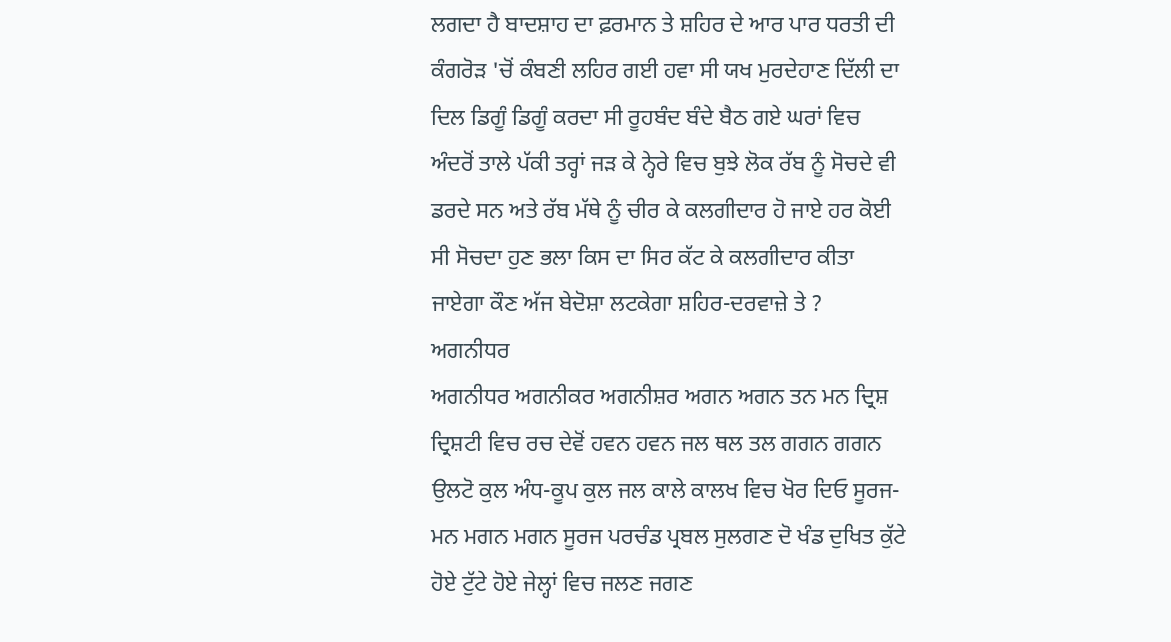ਲਗਦਾ ਹੈ ਬਾਦਸ਼ਾਹ ਦਾ ਫ਼ਰਮਾਨ ਤੇ ਸ਼ਹਿਰ ਦੇ ਆਰ ਪਾਰ ਧਰਤੀ ਦੀ ਕੰਗਰੋੜ 'ਚੋਂ ਕੰਬਣੀ ਲਹਿਰ ਗਈ ਹਵਾ ਸੀ ਯਖ ਮੁਰਦੇਹਾਣ ਦਿੱਲੀ ਦਾ ਦਿਲ ਡਿਗੂੰ ਡਿਗੂੰ ਕਰਦਾ ਸੀ ਰੂਹਬੰਦ ਬੰਦੇ ਬੈਠ ਗਏ ਘਰਾਂ ਵਿਚ ਅੰਦਰੋਂ ਤਾਲੇ ਪੱਕੀ ਤਰ੍ਹਾਂ ਜੜ ਕੇ ਨ੍ਹੇਰੇ ਵਿਚ ਬੁਝੇ ਲੋਕ ਰੱਬ ਨੂੰ ਸੋਚਦੇ ਵੀ ਡਰਦੇ ਸਨ ਅਤੇ ਰੱਬ ਮੱਥੇ ਨੂੰ ਚੀਰ ਕੇ ਕਲਗੀਦਾਰ ਹੋ ਜਾਏ ਹਰ ਕੋਈ ਸੀ ਸੋਚਦਾ ਹੁਣ ਭਲਾ ਕਿਸ ਦਾ ਸਿਰ ਕੱਟ ਕੇ ਕਲਗੀਦਾਰ ਕੀਤਾ ਜਾਏਗਾ ਕੌਣ ਅੱਜ ਬੇਦੋਸ਼ਾ ਲਟਕੇਗਾ ਸ਼ਹਿਰ-ਦਰਵਾਜ਼ੇ ਤੇ ?
ਅਗਨੀਧਰ
ਅਗਨੀਧਰ ਅਗਨੀਕਰ ਅਗਨੀਸ਼ਰ ਅਗਨ ਅਗਨ ਤਨ ਮਨ ਦ੍ਰਿਸ਼ ਦ੍ਰਿਸ਼ਟੀ ਵਿਚ ਰਚ ਦੇਵੋਂ ਹਵਨ ਹਵਨ ਜਲ ਥਲ ਤਲ ਗਗਨ ਗਗਨ ਉਲਟੋ ਕੁਲ ਅੰਧ-ਕੂਪ ਕੁਲ ਜਲ ਕਾਲੇ ਕਾਲਖ ਵਿਚ ਖੋਰ ਦਿਓ ਸੂਰਜ-ਮਨ ਮਗਨ ਮਗਨ ਸੂਰਜ ਪਰਚੰਡ ਪ੍ਰਬਲ ਸੁਲਗਣ ਦੋ ਖੰਡ ਦੁਖਿਤ ਕੁੱਟੇ ਹੋਏ ਟੁੱਟੇ ਹੋਏ ਜੇਲ੍ਹਾਂ ਵਿਚ ਜਲਣ ਜਗਣ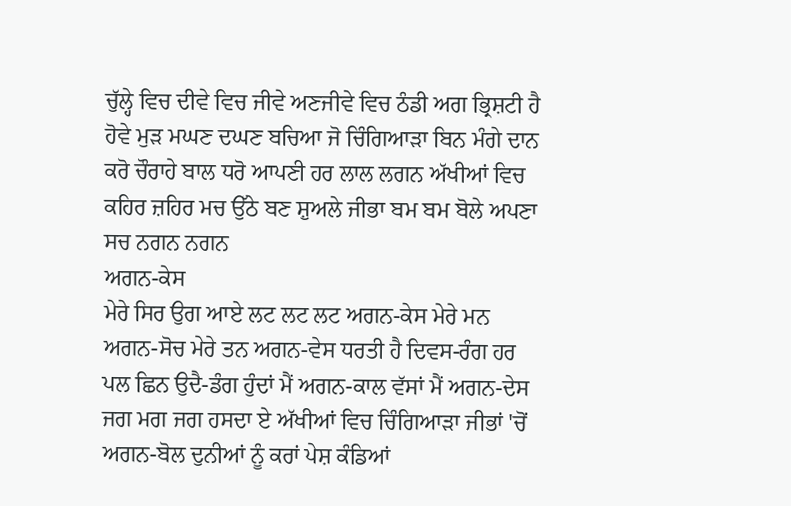ਚੁੱਲ੍ਹੇ ਵਿਚ ਦੀਵੇ ਵਿਚ ਜੀਵੇ ਅਣਜੀਵੇ ਵਿਚ ਠੰਡੀ ਅਗ ਭ੍ਰਿਸ਼ਟੀ ਹੈ ਹੋਵੇ ਮੁੜ ਮਘਣ ਦਘਣ ਬਚਿਆ ਜੋ ਚਿੰਗਿਆੜਾ ਬਿਨ ਮੰਗੇ ਦਾਨ ਕਰੋ ਚੌਰਾਹੇ ਬਾਲ ਧਰੋ ਆਪਣੀ ਹਰ ਲਾਲ ਲਗਨ ਅੱਖੀਆਂ ਵਿਚ ਕਹਿਰ ਜ਼ਹਿਰ ਮਚ ਉੱਠੇ ਬਣ ਸ਼ੁਅਲੇ ਜੀਭਾ ਬਮ ਬਮ ਬੋਲੇ ਅਪਣਾ ਸਚ ਨਗਨ ਨਗਨ
ਅਗਨ-ਕੇਸ
ਮੇਰੇ ਸਿਰ ਉਗ ਆਏ ਲਟ ਲਟ ਲਟ ਅਗਨ-ਕੇਸ ਮੇਰੇ ਮਨ ਅਗਨ-ਸੋਚ ਮੇਰੇ ਤਨ ਅਗਨ-ਵੇਸ ਧਰਤੀ ਹੈ ਦਿਵਸ-ਰੰਗ ਹਰ ਪਲ ਛਿਨ ਉਦੈ-ਡੰਗ ਹੁੰਦਾਂ ਮੈਂ ਅਗਨ-ਕਾਲ ਵੱਸਾਂ ਮੈਂ ਅਗਨ-ਦੇਸ ਜਗ ਮਗ ਜਗ ਹਸਦਾ ਏ ਅੱਖੀਆਂ ਵਿਚ ਚਿੰਗਿਆੜਾ ਜੀਭਾਂ 'ਚੋਂ ਅਗਨ-ਬੋਲ ਦੁਨੀਆਂ ਨੂੰ ਕਰਾਂ ਪੇਸ਼ ਕੰਡਿਆਂ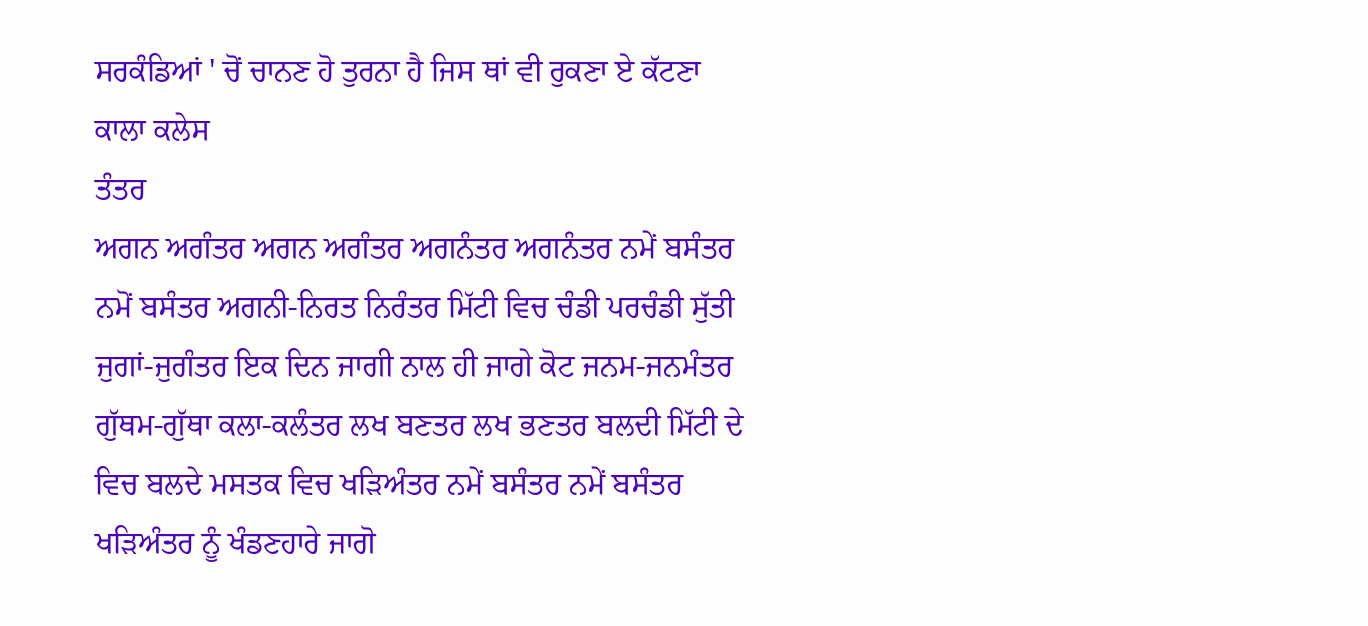ਸਰਕੰਡਿਆਂ ' ਚੋਂ ਚਾਨਣ ਹੋ ਤੁਰਨਾ ਹੈ ਜਿਸ ਥਾਂ ਵੀ ਰੁਕਣਾ ਏ ਕੱਟਣਾ ਕਾਲਾ ਕਲੇਸ
ਤੰਤਰ
ਅਗਨ ਅਗੰਤਰ ਅਗਨ ਅਗੰਤਰ ਅਗਨੰਤਰ ਅਗਨੰਤਰ ਨਮੇਂ ਬਸੰਤਰ ਨਮੋਂ ਬਸੰਤਰ ਅਗਨੀ-ਨਿਰਤ ਨਿਰੰਤਰ ਮਿੱਟੀ ਵਿਚ ਚੰਡੀ ਪਰਚੰਡੀ ਸੁੱਤੀ ਜੁਗਾਂ-ਜੁਗੰਤਰ ਇਕ ਦਿਨ ਜਾਗੀ ਨਾਲ ਹੀ ਜਾਗੇ ਕੋਟ ਜਨਮ-ਜਨਮੰਤਰ ਗੁੱਥਮ-ਗੁੱਥਾ ਕਲਾ-ਕਲੰਤਰ ਲਖ ਬਣਤਰ ਲਖ ਭਣਤਰ ਬਲਦੀ ਮਿੱਟੀ ਦੇ ਵਿਚ ਬਲਦੇ ਮਸਤਕ ਵਿਚ ਖੜਿਅੰਤਰ ਨਮੇਂ ਬਸੰਤਰ ਨਮੇਂ ਬਸੰਤਰ ਖੜਿਅੰਤਰ ਨੂੰ ਖੰਡਣਹਾਰੇ ਜਾਗੋ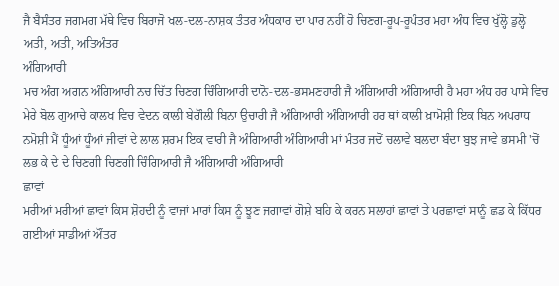ਜੈ ਬੈਸੰਤਰ ਜਗਮਗ ਮੱਥੇ ਵਿਚ ਬਿਰਾਜੋ ਖਲ-ਦਲ-ਨਾਸ਼ਕ ਤੰਤਰ ਅੰਧਕਾਰ ਦਾ ਪਾਰ ਨਹੀਂ ਹੋ ਚਿਣਗ-ਰੂਪ-ਰੂਪੰਤਰ ਮਹਾ ਅੰਧ ਵਿਚ ਖੁੱਲ੍ਹੋ ਡੁਲ੍ਹੋ ਅਤੀ, ਅਤੀ, ਅਤਿਅੰਤਰ
ਅੰਗਿਆਰੀ
ਮਚ ਅੰਗ ਅਗਨ ਅੰਗਿਆਰੀ ਨਚ ਚਿੱਤ ਚਿਣਗ ਚਿੰਗਿਆਰੀ ਦਾਨੋ-ਦਲ-ਭਸਮਣਹਾਰੀ ਜੈ ਅੰਗਿਆਰੀ ਅੰਗਿਆਰੀ ਹੈ ਮਹਾ ਅੰਧ ਹਰ ਪਾਸੇ ਵਿਚ ਮੇਰੇ ਬੋਲ ਗੁਆਚੇ ਕਾਲਖ ਵਿਚ ਵੇਦਨ ਕਾਲੀ ਬੇਗੌਲੀ ਬਿਨਾ ਉਚਾਰੀ ਜੈ ਅੰਗਿਆਰੀ ਅੰਗਿਆਰੀ ਹਰ ਥਾਂ ਕਾਲੀ ਖ਼ਾਮੋਸ਼ੀ ਇਕ ਬਿਨ ਅਪਰਾਧ ਨਮੋਸ਼ੀ ਮੈਂ ਧੂੰਆਂ ਧੂੰਆਂ ਜੀਵਾਂ ਦੇ ਲਾਲ ਸ਼ਰਮ ਇਕ ਵਾਰੀ ਜੈ ਅੰਗਿਆਰੀ ਅੰਗਿਆਰੀ ਮਾਂ ਮੰਤਰ ਜਦੋਂ ਚਲਾਵੇ ਬਲਦਾ ਬੰਦਾ ਬੁਝ ਜਾਵੇ ਭਸਮੀ 'ਚੋਂ ਲਭ ਕੇ ਦੇ ਦੇ ਚਿਣਗੀ ਚਿਣਗੀ ਚਿੰਗਿਆਰੀ ਜੈ ਅੰਗਿਆਰੀ ਅੰਗਿਆਰੀ
ਛਾਵਾਂ
ਮਰੀਆਂ ਮਰੀਆਂ ਛਾਵਾਂ ਕਿਸ ਸ਼ੋਹਦੀ ਨੂੰ ਵਾਜਾਂ ਮਾਰਾਂ ਕਿਸ ਨੂੰ ਝੂਣ ਜਗਾਵਾਂ ਗੋਸ਼ੇ ਬਹਿ ਕੇ ਕਰਨ ਸਲਾਹਾਂ ਛਾਵਾਂ ਤੇ ਪਰਛਾਵਾਂ ਸਾਨੂੰ ਛਡ ਕੇ ਕਿੱਧਰ ਗਈਆਂ ਸਾਡੀਆਂ ਔਂਤਰ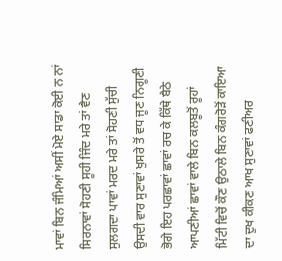ਮਾਵਾਂ ਬਿਨ ਜੰਮਿਆਂ ਅਸੀਂ ਮੋਏ ਸਾਡਾ ਕੋਈ ਨ ਨਾਂ ਸਿਰਨਾਵਾਂ ਸੋਹਣੀ ਸੂਹੀ ਜਿੰਦ ਮਰੇ ਤਾਂ ਵੈਣ ਸੁਲਗਦਾ ਪਾਵਾਂ ਮਰਦ ਮਰੇ ਤਾਂ ਸੋਹਣੀ ਸੁੱਚੀ ਉਸਦੀ ਵਾਰ ਸੁਣਾਵਾਂ ਖੁਸਰੇ ਤੋਂ ਵਧ ਜੂਣ ਨਿਗੂਣੀ ਭੋਗੇ ਇਹ ਪਰਛਾਵਾਂ ਛਾਵਾਂ ਰਚ ਕੇ ਕਿੱਥੇ ਬੈਠੇ ਆਪਣੀਆਂ ਛਾਵਾਂ ਵਾਲੇ ਬਿਨ ਕਲਬੂਤੋਂ ਰੂਹਾਂ ਮਿੱਟੀ ਵਿਚੋਂ ਕੌਣ ਉਠਾਲੇ ਬਿਨ ਕੰਗਰੋੜੋਂ ਕਾਇਆ ਦਾ ਦੁਖ ਕੀਕਣ ਆਖ ਸੁਣਾਵਾਂ ਫਣੀਅਰ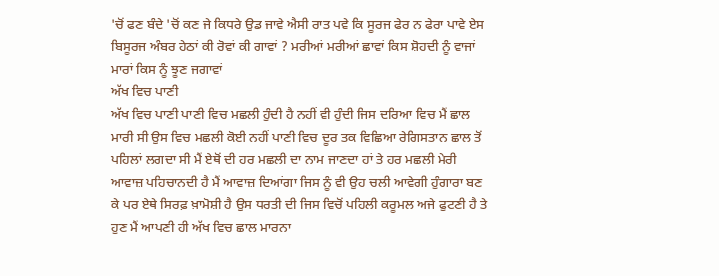'ਚੋਂ ਫਣ ਬੰਦੇ 'ਚੋਂ ਕਣ ਜੇ ਕਿਧਰੇ ਉਡ ਜਾਵੇ ਐਸੀ ਰਾਤ ਪਵੇ ਕਿ ਸੂਰਜ ਫੇਰ ਨ ਫੇਰਾ ਪਾਵੇ ਏਸ ਬਿਸੂਰਜ ਅੰਬਰ ਹੇਠਾਂ ਕੀ ਰੋਵਾਂ ਕੀ ਗਾਵਾਂ ? ਮਰੀਆਂ ਮਰੀਆਂ ਛਾਵਾਂ ਕਿਸ ਸ਼ੋਹਦੀ ਨੂੰ ਵਾਜਾਂ ਮਾਰਾਂ ਕਿਸ ਨੂੰ ਝੂਣ ਜਗਾਵਾਂ
ਅੱਖ ਵਿਚ ਪਾਣੀ
ਅੱਖ ਵਿਚ ਪਾਣੀ ਪਾਣੀ ਵਿਚ ਮਛਲੀ ਹੁੰਦੀ ਹੈ ਨਹੀਂ ਵੀ ਹੁੰਦੀ ਜਿਸ ਦਰਿਆ ਵਿਚ ਮੈਂ ਛਾਲ ਮਾਰੀ ਸੀ ਉਸ ਵਿਚ ਮਛਲੀ ਕੋਈ ਨਹੀਂ ਪਾਣੀ ਵਿਚ ਦੂਰ ਤਕ ਵਿਛਿਆ ਰੇਗਿਸਤਾਨ ਛਾਲ ਤੋਂ ਪਹਿਲਾਂ ਲਗਦਾ ਸੀ ਮੈਂ ਏਥੋਂ ਦੀ ਹਰ ਮਛਲੀ ਦਾ ਨਾਮ ਜਾਣਦਾ ਹਾਂ ਤੇ ਹਰ ਮਛਲੀ ਮੇਰੀ ਆਵਾਜ਼ ਪਹਿਚਾਨਦੀ ਹੈ ਮੈਂ ਆਵਾਜ਼ ਦਿਆਂਗਾ ਜਿਸ ਨੂੰ ਵੀ ਉਹ ਚਲੀ ਆਵੇਗੀ ਹੁੰਗਾਰਾ ਬਣ ਕੇ ਪਰ ਏਥੇ ਸਿਰਫ਼ ਖ਼ਾਮੋਸ਼ੀ ਹੈ ਉਸ ਧਰਤੀ ਦੀ ਜਿਸ ਵਿਚੋਂ ਪਹਿਲੀ ਕਰੂਮਲ ਅਜੇ ਫੁਟਣੀ ਹੈ ਤੇ ਹੁਣ ਮੈਂ ਆਪਣੀ ਹੀ ਅੱਖ ਵਿਚ ਛਾਲ ਮਾਰਨਾ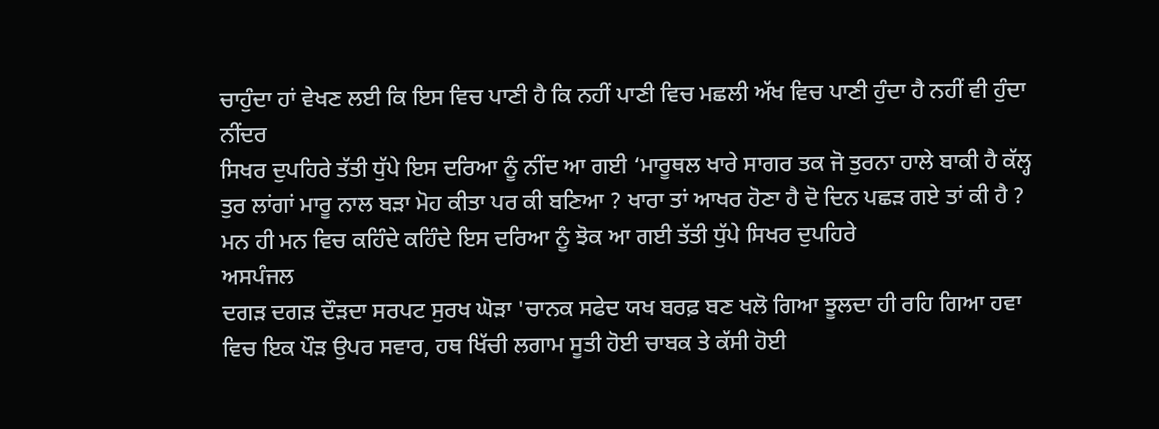ਚਾਹੁੰਦਾ ਹਾਂ ਵੇਖਣ ਲਈ ਕਿ ਇਸ ਵਿਚ ਪਾਣੀ ਹੈ ਕਿ ਨਹੀਂ ਪਾਣੀ ਵਿਚ ਮਛਲੀ ਅੱਖ ਵਿਚ ਪਾਣੀ ਹੁੰਦਾ ਹੈ ਨਹੀਂ ਵੀ ਹੁੰਦਾ
ਨੀਂਦਰ
ਸਿਖਰ ਦੁਪਹਿਰੇ ਤੱਤੀ ਧੁੱਪੇ ਇਸ ਦਰਿਆ ਨੂੰ ਨੀਂਦ ਆ ਗਈ ‘ਮਾਰੂਥਲ ਖਾਰੇ ਸਾਗਰ ਤਕ ਜੋ ਤੁਰਨਾ ਹਾਲੇ ਬਾਕੀ ਹੈ ਕੱਲ੍ਹ ਤੁਰ ਲਾਂਗਾਂ ਮਾਰੂ ਨਾਲ ਬੜਾ ਮੋਹ ਕੀਤਾ ਪਰ ਕੀ ਬਣਿਆ ? ਖਾਰਾ ਤਾਂ ਆਖਰ ਹੋਣਾ ਹੈ ਦੋ ਦਿਨ ਪਛੜ ਗਏ ਤਾਂ ਕੀ ਹੈ ? ਮਨ ਹੀ ਮਨ ਵਿਚ ਕਹਿੰਦੇ ਕਹਿੰਦੇ ਇਸ ਦਰਿਆ ਨੂੰ ਝੋਕ ਆ ਗਈ ਤੱਤੀ ਧੁੱਪੇ ਸਿਖਰ ਦੁਪਹਿਰੇ
ਅਸਪੰਜਲ
ਦਗੜ ਦਗੜ ਦੌੜਦਾ ਸਰਪਟ ਸੁਰਖ ਘੋੜਾ 'ਚਾਨਕ ਸਫੇਦ ਯਖ ਬਰਫ਼ ਬਣ ਖਲੋ ਗਿਆ ਝੂਲਦਾ ਹੀ ਰਹਿ ਗਿਆ ਹਵਾ ਵਿਚ ਇਕ ਪੌੜ ਉਪਰ ਸਵਾਰ, ਹਥ ਖਿੱਚੀ ਲਗਾਮ ਸੂਤੀ ਹੋਈ ਚਾਬਕ ਤੇ ਕੱਸੀ ਹੋਈ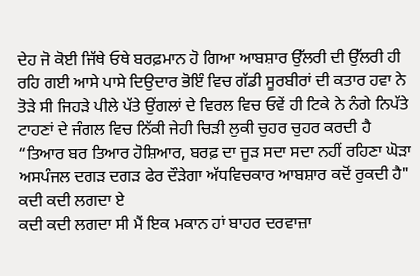ਦੇਹ ਜੋ ਕੋਈ ਜਿੱਥੇ ਓਥੇ ਬਰਫ਼ਮਾਨ ਹੋ ਗਿਆ ਆਬਸ਼ਾਰ ਉੱਲਰੀ ਦੀ ਉੱਲਰੀ ਹੀ ਰਹਿ ਗਈ ਆਸੇ ਪਾਸੇ ਦਿਉਦਾਰ ਭੋਇੰ ਵਿਚ ਗੱਡੀ ਸੂਰਬੀਰਾਂ ਦੀ ਕਤਾਰ ਹਵਾ ਨੇ ਤੋੜੇ ਸੀ ਜਿਹੜੇ ਪੀਲੇ ਪੱਤੇ ਉਂਗਲਾਂ ਦੇ ਵਿਰਲ ਵਿਚ ਓਵੇਂ ਹੀ ਟਿਕੇ ਨੇ ਨੰਗੇ ਨਿਪੱਤੇ ਟਾਹਣਾਂ ਦੇ ਜੰਗਲ ਵਿਚ ਨਿੱਕੀ ਜੇਹੀ ਚਿੜੀ ਲੁਕੀ ਚੁਹਰ ਚੁਹਰ ਕਰਦੀ ਹੈ “ਤਿਆਰ ਬਰ ਤਿਆਰ ਹੋਸ਼ਿਆਰ, ਬਰਫ਼ ਦਾ ਜੂੜ ਸਦਾ ਸਦਾ ਨਹੀਂ ਰਹਿਣਾ ਘੋੜਾ ਅਸਪੰਜਲ ਦਗੜ ਦਗੜ ਫੇਰ ਦੌੜੇਗਾ ਅੱਧਵਿਚਕਾਰ ਆਬਸ਼ਾਰ ਕਦੋਂ ਰੁਕਦੀ ਹੈ"
ਕਦੀ ਕਦੀ ਲਗਦਾ ਏ
ਕਦੀ ਕਦੀ ਲਗਦਾ ਸੀ ਮੈਂ ਇਕ ਮਕਾਨ ਹਾਂ ਬਾਹਰ ਦਰਵਾਜ਼ਾ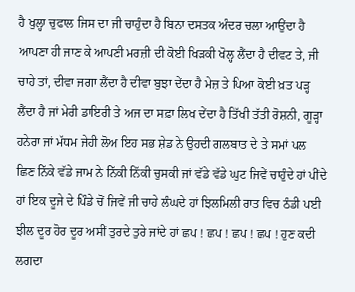ਹੈ ਖੁਲ੍ਹਾ ਚੁਫਾਲ ਜਿਸ ਦਾ ਜੀ ਚਾਹੁੰਦਾ ਹੈ ਬਿਨਾ ਦਸਤਕ ਅੰਦਰ ਚਲਾ ਆਉਂਦਾ ਹੈ ਆਪਣਾ ਹੀ ਜਾਣ ਕੇ ਆਪਣੀ ਮਰਜ਼ੀ ਦੀ ਕੋਈ ਖਿੜਕੀ ਖੋਲ੍ਹ ਲੈਂਦਾ ਹੈ ਦੀਵਟ ਤੇ, ਜੀ ਚਾਹੇ ਤਾਂ, ਦੀਵਾ ਜਗਾ ਲੈਂਦਾ ਹੈ ਦੀਵਾ ਬੁਝਾ ਦੇਂਦਾ ਹੈ ਮੇਜ਼ ਤੇ ਪਿਆ ਕੋਈ ਖ਼ਤ ਪੜ੍ਹ ਲੈਂਦਾ ਹੈ ਜਾਂ ਮੇਰੀ ਡਾਇਰੀ ਤੇ ਅਜ ਦਾ ਸਫ਼ਾ ਲਿਖ ਦੇਂਦਾ ਹੈ ਤਿੱਖੀ ਤੱਤੀ ਰੋਸ਼ਨੀ, ਗੂੜ੍ਹਾ ਹਨੇਰਾ ਜਾਂ ਮੱਧਮ ਜੇਹੀ ਲੋਅ ਇਹ ਸਭ ਸ਼ੇਡ ਨੇ ਉਹਦੀ ਗਲਬਾਤ ਦੇ ਤੇ ਸਮਾਂ ਪਲ ਛਿਣ ਨਿੱਕੇ ਵੱਡੇ ਜਾਮ ਨੇ ਨਿੱਕੀ ਨਿੱਕੀ ਚੁਸਕੀ ਜਾਂ ਵੱਡੇ ਵੱਡੇ ਘੁਟ ਜਿਵੇਂ ਚਾਹੁੰਦੇ ਹਾਂ ਪੀਂਦੇ ਹਾਂ ਇਕ ਦੂਜੇ ਦੇ ਪਿੰਡੇ ਚੋਂ ਜਿਵੇਂ ਜੀ ਚਾਹੇ ਲੰਘਦੇ ਹਾਂ ਝਿਲਮਿਲੀ ਰਾਤ ਵਿਚ ਠੰਡੀ ਪਈ ਝੀਲ ਦੂਰ ਹੋਰ ਦੂਰ ਅਸੀਂ ਤੁਰਦੇ ਤੁਰੇ ਜਾਂਦੇ ਹਾਂ ਛਪ ! ਛਪ ! ਛਪ ! ਛਪ ! ਹੁਣ ਕਦੀ ਲਗਦਾ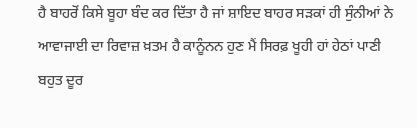ਹੈ ਬਾਹਰੋਂ ਕਿਸੇ ਬੂਹਾ ਬੰਦ ਕਰ ਦਿੱਤਾ ਹੈ ਜਾਂ ਸ਼ਾਇਦ ਬਾਹਰ ਸੜਕਾਂ ਹੀ ਸੁੰਨੀਆਂ ਨੇ ਆਵਾਜਾਈ ਦਾ ਰਿਵਾਜ਼ ਖ਼ਤਮ ਹੈ ਕਾਨੂੰਨਨ ਹੁਣ ਮੈਂ ਸਿਰਫ਼ ਖੂਹੀ ਹਾਂ ਹੇਠਾਂ ਪਾਣੀ ਬਹੁਤ ਦੂਰ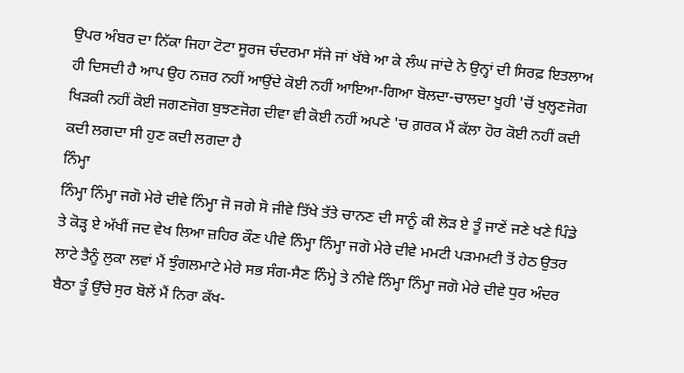ਉਪਰ ਅੰਬਰ ਦਾ ਨਿੱਕਾ ਜਿਹਾ ਟੋਟਾ ਸੂਰਜ ਚੰਦਰਮਾ ਸੱਜੇ ਜਾਂ ਖੱਬੇ ਆ ਕੇ ਲੰਘ ਜਾਂਦੇ ਨੇ ਉਨ੍ਹਾਂ ਦੀ ਸਿਰਫ਼ ਇਤਲਾਅ ਹੀ ਦਿਸਦੀ ਹੈ ਆਪ ਉਹ ਨਜ਼ਰ ਨਹੀਂ ਆਉਂਦੇ ਕੋਈ ਨਹੀਂ ਆਇਆ-ਗਿਆ ਬੋਲਦਾ-ਚਾਲਦਾ ਖੂਹੀ 'ਚੋਂ ਖੁਲ੍ਹਣਜੋਗ ਖਿੜਕੀ ਨਹੀਂ ਕੋਈ ਜਗਣਜੋਗ ਬੁਝਣਜੋਗ ਦੀਵਾ ਵੀ ਕੋਈ ਨਹੀਂ ਅਪਣੇ 'ਚ ਗ਼ਰਕ ਮੈਂ ਕੱਲਾ ਹੋਰ ਕੋਈ ਨਹੀਂ ਕਦੀ ਕਦੀ ਲਗਦਾ ਸੀ ਹੁਣ ਕਦੀ ਲਗਦਾ ਹੈ
ਨਿੰਮ੍ਹਾ
ਨਿੰਮ੍ਹਾ ਨਿੰਮ੍ਹਾ ਜਗੋ ਮੇਰੇ ਦੀਵੇ ਨਿੰਮ੍ਹਾ ਜੋ ਜਗੇ ਸੋ ਜੀਵੇ ਤਿੱਖੇ ਤੱਤੇ ਚਾਨਣ ਦੀ ਸਾਨੂੰ ਕੀ ਲੋੜ ਏ ਤੂੰ ਜਾਣੇਂ ਜਣੇ ਖਣੇ ਪਿੰਡੇ ਤੇ ਕੋੜ੍ਹ ਏ ਅੱਖੀਂ ਜਦ ਵੇਖ ਲਿਆ ਜ਼ਹਿਰ ਕੌਣ ਪੀਵੇ ਨਿੰਮ੍ਹਾ ਨਿੰਮ੍ਹਾ ਜਗੋ ਮੇਰੇ ਦੀਵੇ ਮਮਟੀ ਪੜਮਮਟੀ ਤੋਂ ਹੇਠ ਉਤਰ ਲਾਟੇ ਤੈਨੂੰ ਲੁਕਾ ਲਵਾਂ ਮੈਂ ਝੁੰਗਲਮਾਟੇ ਮੇਰੇ ਸਭ ਸੰਗ-ਸੈਣ ਨਿੰਮ੍ਹੇ ਤੇ ਨੀਵੇ ਨਿੰਮ੍ਹਾ ਨਿੰਮ੍ਹਾ ਜਗੋ ਮੇਰੇ ਦੀਵੇ ਧੁਰ ਅੰਦਰ ਬੈਠਾ ਤੂੰ ਉੱਚੇ ਸੁਰ ਬੋਲੇਂ ਮੈਂ ਨਿਰਾ ਕੱਖ-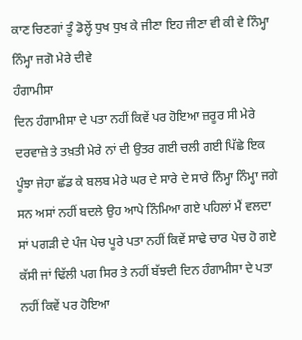ਕਾਣ ਚਿਣਗਾਂ ਤੂੰ ਡੋਲ੍ਹੇਂ ਧੁਖ ਧੁਖ ਕੇ ਜੀਣਾ ਇਹ ਜੀਣਾ ਵੀ ਕੀ ਵੇ ਨਿੰਮ੍ਹਾ ਨਿੰਮ੍ਹਾ ਜਗੋ ਮੇਰੇ ਦੀਵੇ
ਹੰਗਾਮੀਸਾ
ਦਿਨ ਹੰਗਾਮੀਸਾ ਦੇ ਪਤਾ ਨਹੀਂ ਕਿਵੇਂ ਪਰ ਹੋਇਆ ਜ਼ਰੂਰ ਸੀ ਮੇਰੇ ਦਰਵਾਜ਼ੇ ਤੇ ਤਖ਼ਤੀ ਮੇਰੇ ਨਾਂ ਦੀ ਉਤਰ ਗਈ ਚਲੀ ਗਈ ਪਿੱਛੇ ਇਕ ਪੂੰਝਾ ਜੇਹਾ ਛੱਡ ਕੇ ਬਲਬ ਮੇਰੇ ਘਰ ਦੇ ਸਾਰੇ ਦੇ ਸਾਰੇ ਨਿੰਮ੍ਹਾ ਨਿੰਮ੍ਹਾ ਜਗੇ ਸਨ ਅਸਾਂ ਨਹੀਂ ਬਦਲੇ ਉਹ ਆਪੇ ਨਿੰਮਿਆ ਗਏ ਪਹਿਲਾਂ ਮੈਂ ਵਲਦਾ ਸਾਂ ਪਗੜੀ ਦੇ ਪੰਜ ਪੇਚ ਪੂਰੇ ਪਤਾ ਨਹੀਂ ਕਿਵੇਂ ਸਾਢੇ ਚਾਰ ਪੇਚ ਹੋ ਗਏ ਕੱਸੀ ਜਾਂ ਢਿੱਲੀ ਪਗ ਸਿਰ ਤੇ ਨਹੀਂ ਬੱਝਦੀ ਦਿਨ ਹੰਗਾਮੀਸਾ ਦੇ ਪਤਾ ਨਹੀਂ ਕਿਵੇਂ ਪਰ ਹੋਇਆ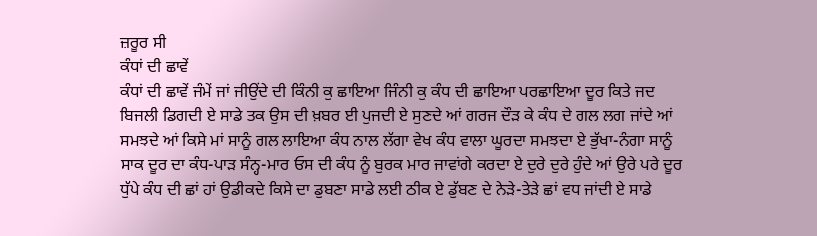ਜ਼ਰੂਰ ਸੀ
ਕੰਧਾਂ ਦੀ ਛਾਵੇਂ
ਕੰਧਾਂ ਦੀ ਛਾਵੇਂ ਜੰਮੇਂ ਜਾਂ ਜੀਉਂਦੇ ਦੀ ਕਿੰਨੀ ਕੁ ਛਾਇਆ ਜਿੰਨੀ ਕੁ ਕੰਧ ਦੀ ਛਾਇਆ ਪਰਛਾਇਆ ਦੂਰ ਕਿਤੇ ਜਦ ਬਿਜਲੀ ਡਿਗਦੀ ਏ ਸਾਡੇ ਤਕ ਉਸ ਦੀ ਖ਼ਬਰ ਈ ਪੁਜਦੀ ਏ ਸੁਣਦੇ ਆਂ ਗਰਜ ਦੌੜ ਕੇ ਕੰਧ ਦੇ ਗਲ ਲਗ ਜਾਂਦੇ ਆਂ ਸਮਝਦੇ ਆਂ ਕਿਸੇ ਮਾਂ ਸਾਨੂੰ ਗਲ ਲਾਇਆ ਕੰਧ ਨਾਲ ਲੱਗਾ ਵੇਖ ਕੰਧ ਵਾਲਾ ਘੂਰਦਾ ਸਮਝਦਾ ਏ ਭੁੱਖਾ-ਨੰਗਾ ਸਾਨੂੰ ਸਾਕ ਦੂਰ ਦਾ ਕੰਧ-ਪਾੜ ਸੰਨ੍ਹ-ਮਾਰ ਓਸ ਦੀ ਕੰਧ ਨੂੰ ਬੁਰਕ ਮਾਰ ਜਾਵਾਂਗੇ ਕਰਦਾ ਏ ਦੁਰੇ ਦੁਰੇ ਹੁੰਦੇ ਆਂ ਉਰੇ ਪਰੇ ਦੂਰ ਧੁੱਪੇ ਕੰਧ ਦੀ ਛਾਂ ਹਾਂ ਉਡੀਕਦੇ ਕਿਸੇ ਦਾ ਡੁਬਣਾ ਸਾਡੇ ਲਈ ਠੀਕ ਏ ਡੁੱਬਣ ਦੇ ਨੇੜੇ-ਤੇੜੇ ਛਾਂ ਵਧ ਜਾਂਦੀ ਏ ਸਾਡੇ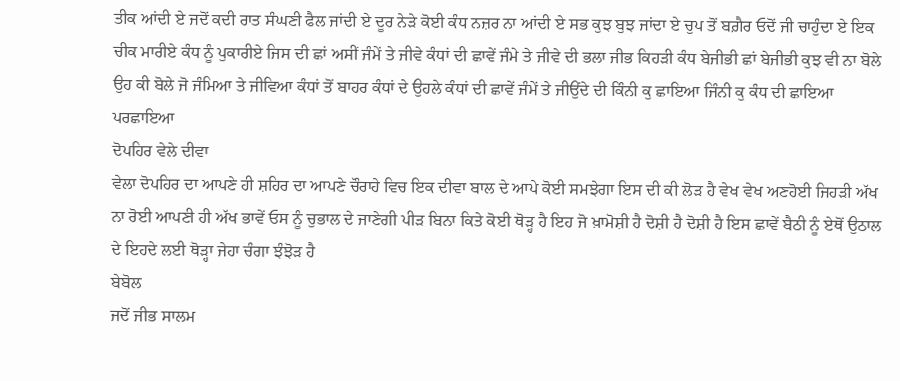ਤੀਕ ਆਂਦੀ ਏ ਜਦੋਂ ਕਦੀ ਰਾਤ ਸੰਘਣੀ ਫੈਲ ਜਾਂਦੀ ਏ ਦੂਰ ਨੇੜੇ ਕੋਈ ਕੰਧ ਨਜ਼ਰ ਨਾ ਆਂਦੀ ਏ ਸਭ ਕੁਝ ਬੁਝ ਜਾਂਦਾ ਏ ਚੁਪ ਤੋਂ ਬਗ਼ੈਰ ਓਦੋਂ ਜੀ ਚਾਹੁੰਦਾ ਏ ਇਕ ਚੀਕ ਮਾਰੀਏ ਕੰਧ ਨੂੰ ਪੁਕਾਰੀਏ ਜਿਸ ਦੀ ਛਾਂ ਅਸੀਂ ਜੰਮੇਂ ਤੇ ਜੀਵੇ ਕੰਧਾਂ ਦੀ ਛਾਵੇਂ ਜੰਮੇ ਤੇ ਜੀਵੇ ਦੀ ਭਲਾ ਜੀਭ ਕਿਹੜੀ ਕੰਧ ਬੇਜੀਭੀ ਛਾਂ ਬੇਜੀਭੀ ਕੁਝ ਵੀ ਨਾ ਬੋਲੇ ਉਹ ਕੀ ਬੋਲੇ ਜੋ ਜੰਮਿਆ ਤੇ ਜੀਵਿਆ ਕੰਧਾਂ ਤੋਂ ਬਾਹਰ ਕੰਧਾਂ ਦੇ ਉਹਲੇ ਕੰਧਾਂ ਦੀ ਛਾਵੇਂ ਜੰਮੇਂ ਤੇ ਜੀਉਂਦੇ ਦੀ ਕਿੰਨੀ ਕੁ ਛਾਇਆ ਜਿੰਨੀ ਕੁ ਕੰਧ ਦੀ ਛਾਇਆ ਪਰਛਾਇਆ
ਦੋਪਹਿਰ ਵੇਲੇ ਦੀਵਾ
ਵੇਲਾ ਦੋਪਹਿਰ ਦਾ ਆਪਣੇ ਹੀ ਸ਼ਹਿਰ ਦਾ ਆਪਣੇ ਚੌਰਾਹੇ ਵਿਚ ਇਕ ਦੀਵਾ ਬਾਲ ਦੇ ਆਪੇ ਕੋਈ ਸਮਝੇਗਾ ਇਸ ਦੀ ਕੀ ਲੋੜ ਹੈ ਵੇਖ ਵੇਖ ਅਣਹੋਈ ਜਿਹੜੀ ਅੱਖ ਨਾ ਰੋਈ ਆਪਣੀ ਹੀ ਅੱਖ ਭਾਵੇਂ ਓਸ ਨੂੰ ਚੁਭਾਲ ਦੇ ਜਾਣੇਗੀ ਪੀੜ ਬਿਨਾ ਕਿਤੇ ਕੋਈ ਥੋੜ੍ਹ ਹੈ ਇਹ ਜੋ ਖ਼ਾਮੋਸ਼ੀ ਹੈ ਦੋਸ਼ੀ ਹੈ ਦੋਸ਼ੀ ਹੈ ਇਸ ਛਾਵੇਂ ਬੈਠੀ ਨੂੰ ਏਥੋਂ ਉਠਾਲ ਦੇ ਇਹਦੇ ਲਈ ਥੋੜ੍ਹਾ ਜੇਹਾ ਚੰਗਾ ਝੰਝੋੜ ਹੈ
ਬੇਬੋਲ
ਜਦੋਂ ਜੀਭ ਸਾਲਮ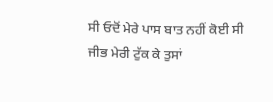ਸੀ ਓਦੋਂ ਮੇਰੇ ਪਾਸ ਬਾਤ ਨਹੀਂ ਕੋਈ ਸੀ ਜੀਭ ਮੇਰੀ ਟੁੱਕ ਕੇ ਤੁਸਾਂ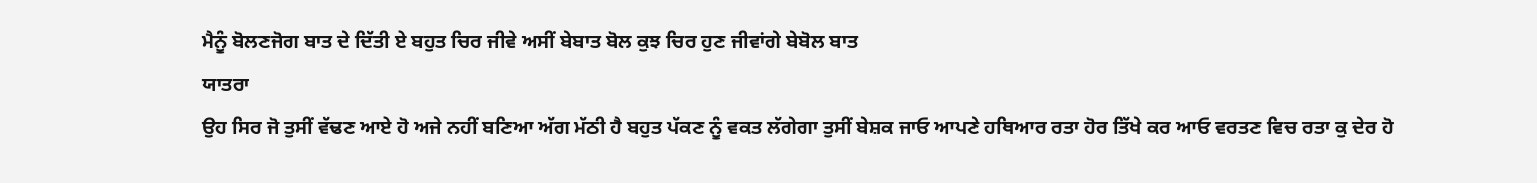ਮੈਨੂੰ ਬੋਲਣਜੋਗ ਬਾਤ ਦੇ ਦਿੱਤੀ ਏ ਬਹੁਤ ਚਿਰ ਜੀਵੇ ਅਸੀਂ ਬੇਬਾਤ ਬੋਲ ਕੁਝ ਚਿਰ ਹੁਣ ਜੀਵਾਂਗੇ ਬੇਬੋਲ ਬਾਤ
ਯਾਤਰਾ
ਉਹ ਸਿਰ ਜੋ ਤੁਸੀਂ ਵੱਢਣ ਆਏ ਹੋ ਅਜੇ ਨਹੀਂ ਬਣਿਆ ਅੱਗ ਮੱਠੀ ਹੈ ਬਹੁਤ ਪੱਕਣ ਨੂੰ ਵਕਤ ਲੱਗੇਗਾ ਤੁਸੀਂ ਬੇਸ਼ਕ ਜਾਓ ਆਪਣੇ ਹਥਿਆਰ ਰਤਾ ਹੋਰ ਤਿੱਖੇ ਕਰ ਆਓ ਵਰਤਣ ਵਿਚ ਰਤਾ ਕੁ ਦੇਰ ਹੋ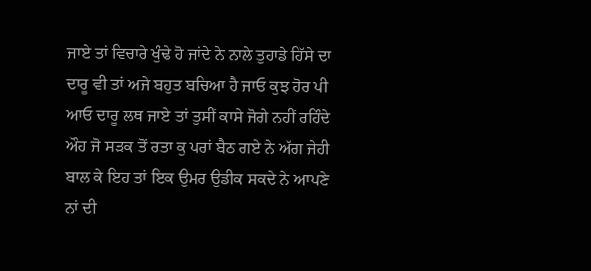ਜਾਏ ਤਾਂ ਵਿਚਾਰੇ ਖੁੰਢੇ ਹੋ ਜਾਂਦੇ ਨੇ ਨਾਲੇ ਤੁਹਾਡੇ ਹਿੱਸੇ ਦਾ ਦਾਰੂ ਵੀ ਤਾਂ ਅਜੇ ਬਹੁਤ ਬਚਿਆ ਹੈ ਜਾਓ ਕੁਝ ਹੋਰ ਪੀ ਆਓ ਦਾਰੂ ਲਥ ਜਾਏ ਤਾਂ ਤੁਸੀਂ ਕਾਸੇ ਜੋਗੇ ਨਹੀਂ ਰਹਿੰਦੇ ਔਹ ਜੋ ਸੜਕ ਤੋਂ ਰਤਾ ਕੁ ਪਰਾਂ ਬੈਠ ਗਏ ਨੇ ਅੱਗ ਜੇਹੀ ਬਾਲ ਕੇ ਇਹ ਤਾਂ ਇਕ ਉਮਰ ਉਡੀਕ ਸਕਦੇ ਨੇ ਆਪਣੇ ਨਾਂ ਦੀ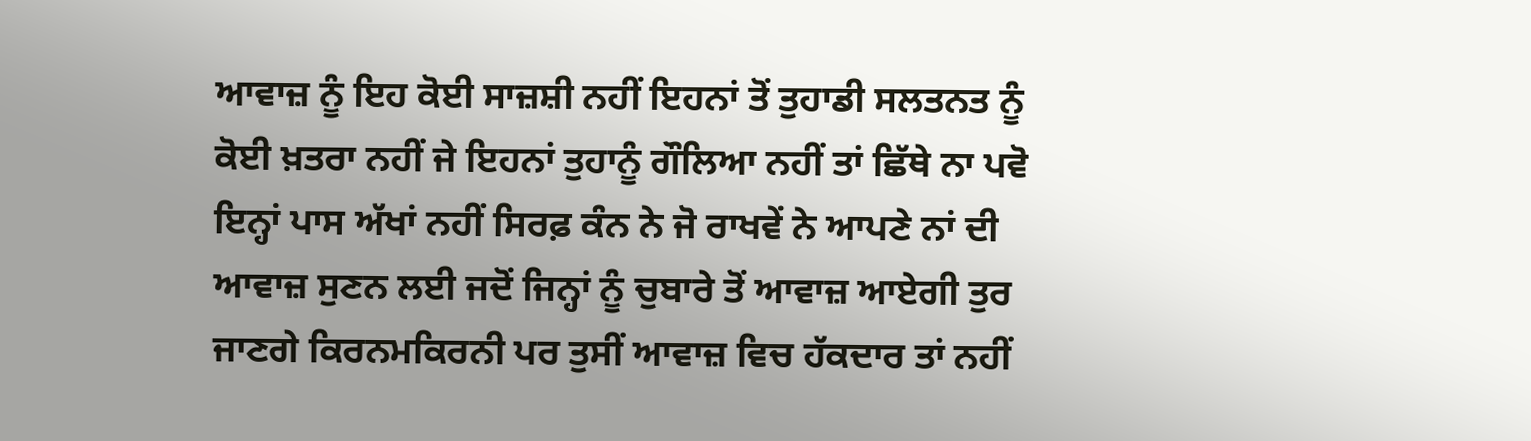ਆਵਾਜ਼ ਨੂੰ ਇਹ ਕੋਈ ਸਾਜ਼ਸ਼ੀ ਨਹੀਂ ਇਹਨਾਂ ਤੋਂ ਤੁਹਾਡੀ ਸਲਤਨਤ ਨੂੰ ਕੋਈ ਖ਼ਤਰਾ ਨਹੀਂ ਜੇ ਇਹਨਾਂ ਤੁਹਾਨੂੰ ਗੌਲਿਆ ਨਹੀਂ ਤਾਂ ਛਿੱਥੇ ਨਾ ਪਵੋ ਇਨ੍ਹਾਂ ਪਾਸ ਅੱਖਾਂ ਨਹੀਂ ਸਿਰਫ਼ ਕੰਨ ਨੇ ਜੋ ਰਾਖਵੇਂ ਨੇ ਆਪਣੇ ਨਾਂ ਦੀ ਆਵਾਜ਼ ਸੁਣਨ ਲਈ ਜਦੋਂ ਜਿਨ੍ਹਾਂ ਨੂੰ ਚੁਬਾਰੇ ਤੋਂ ਆਵਾਜ਼ ਆਏਗੀ ਤੁਰ ਜਾਣਗੇ ਕਿਰਨਮਕਿਰਨੀ ਪਰ ਤੁਸੀਂ ਆਵਾਜ਼ ਵਿਚ ਹੱਕਦਾਰ ਤਾਂ ਨਹੀਂ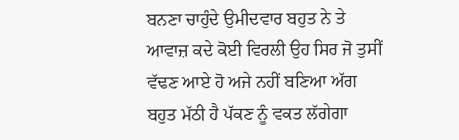ਬਨਣਾ ਚਾਹੁੰਦੇ ਉਮੀਦਵਾਰ ਬਹੁਤ ਨੇ ਤੇ ਆਵਾਜ਼ ਕਦੇ ਕੋਈ ਵਿਰਲੀ ਉਹ ਸਿਰ ਜੋ ਤੁਸੀਂ ਵੱਢਣ ਆਏ ਹੋ ਅਜੇ ਨਹੀਂ ਬਣਿਆ ਅੱਗ ਬਹੁਤ ਮੱਠੀ ਹੈ ਪੱਕਣ ਨੂੰ ਵਕਤ ਲੱਗੇਗਾ